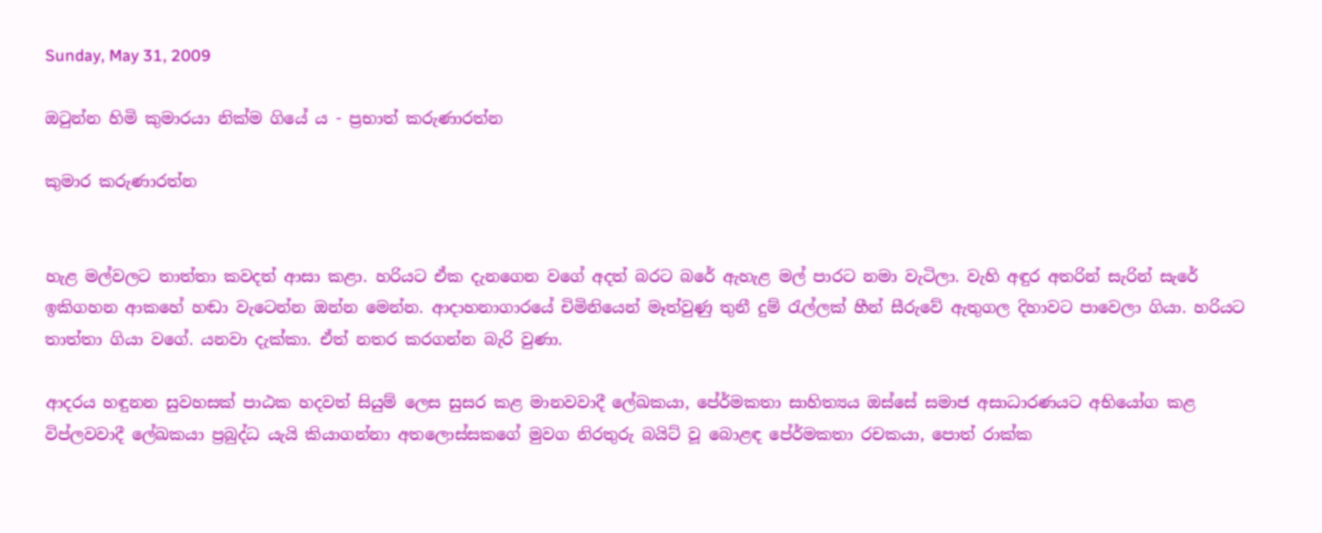Sunday, May 31, 2009

ඔටුන්න හිමි කුමාරයා නික්ම ගියේ ය - ප්‍රභාත් කරුණාරත්න

කුමාර කරුණාරත්න


හැළ මල්වලට තාත්තා කවදත් ආසා කළා. හරියට ඒක දැනගෙන වගේ අදත් බරට බරේ ඇහැළ මල් පාරට නමා වැටිලා. වැහි අඳුර අතරින් සැරින් සැරේ ඉකිගහන ආකහේ හඬා වැටෙන්න ඔන්න මෙන්න. ආදාහනාගාරයේ චිමිනියෙන් මෑත්වුණු තුනී දුම් රැල්ලක් හීන් සීරුවේ ඇතුගල දිහාවට පාවෙලා ගියා. හරියට තාත්තා ගියා වගේ. යනවා දැක්කා. ඒත් නතර කරගන්න බැරි වුණා.

ආදරය හඳුනන සුවහසක් පාඨක හදවත් සියුම් ලෙස සුසර කළ මානවවාදී ලේඛකයා, පේ‍ර්මකතා සාහිත්‍යය ඔස්සේ සමාජ අසාධාරණයට අභියෝග කළ විප්ලවවාදී ලේඛකයා ප්‍රබුද්ධ යැයි කියාගන්නා අතලොස්සකගේ මුවග නිරතුරු බයිට් වූ බොළඳ පේ‍ර්මකතා රචකයා, පොත් රාක්ක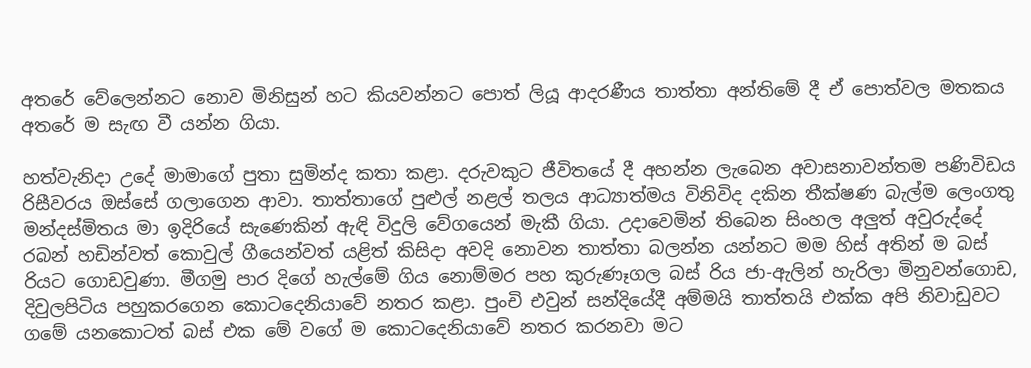අතරේ වේලෙන්නට නොව මිනිසුන් හට කියවන්නට පොත් ලියූ ආදරණීය තාත්තා අන්තිමේ දී ඒ පොත්වල මතකය අතරේ ම සැඟ වී යන්න ගියා.

හත්වැනිදා උදේ මාමාගේ පුතා සුමින්ද කතා කළා. දරුවකුට ජීවිතයේ දී අහන්න ලැබෙන අවාසනාවන්තම පණිවිඩය රිසීවරය ඔස්සේ ගලාගෙන ආවා. තාත්තාගේ පුළුල් නළල් තලය ආධ්‍යාත්මය විනිවිද දකින තීක්ෂණ බැල්ම ලෙංගතු මන්දස්මිතය මා ඉදිරියේ සැණෙකින් ඇඳි විදුලි වේගයෙන් මැකී ගියා. උදාවෙමින් තිබෙන සිංහල අලුත් අවුරුද්දේ රබන් හඩින්වත් කොවුල් ගීයෙන්වත් යළිත් කිසිදා අවදි නොවන තාත්තා බලන්න යන්නට මම හිස් අතින් ම බස් රියට ගොඩවුණා. මීගමු පාර දිගේ හැල්මේ ගිය නොම්මර පහ කුරුණෑගල බස් රිය ජා-ඇලින් හැරිලා මිනුවන්ගොඩ, දිවුලපිටිය පහුකරගෙන කොටදෙනියාවේ නතර කළා. පුංචි එවුන් සන්දියේදී අම්මයි තාත්තයි එක්ක අපි නිවාඩුවට ගමේ යනකොටත් බස් එක මේ වගේ ම කොටදෙනියාවේ නතර කරනවා මට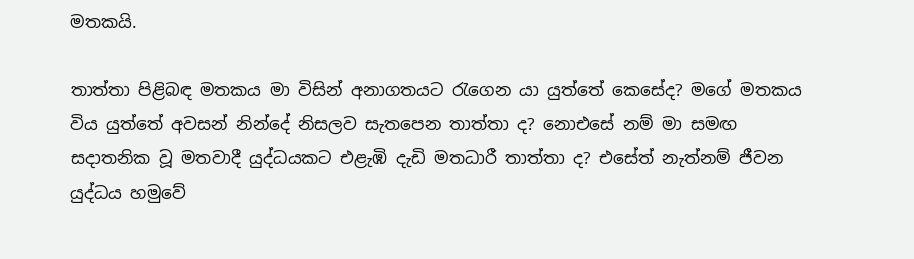මතකයි.

තාත්තා පිළිබඳ මතකය මා විසින් අනාගතයට රැගෙන යා යුත්තේ කෙසේද? මගේ මතකය විය යුත්තේ අවසන් නින්දේ නිසලව සැතපෙන තාත්තා ද? නොඑසේ නම් මා සමඟ සදාතනික වූ මතවාදී යුද්ධයකට එළැඹි දැඩි මතධාරී තාත්තා ද? එසේත් නැත්නම් ජීවන යුද්ධය හමුවේ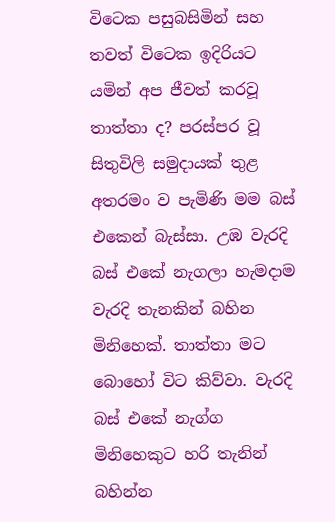විටෙක පසුබසිමින් සහ තවත් විටෙක ඉදිරියට යමින් අප ජීවත් කරවූ තාත්තා ද? පරස්පර වූ සිතුවිලි සමුදායක් තුළ අතරමං ව පැමිණි මම බස් එකෙන් බැස්සා. උඹ වැරදි බස් එකේ නැගලා හැමදාම වැරදි තැනකින් බහින මිනිහෙක්. තාත්තා මට බොහෝ විට කිව්වා. වැරදි බස් එකේ නැග්ග මිනිහෙකුට හරි තැනින් බහින්න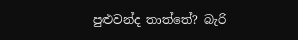පුළුවන්ද තාත්තේ? බැරි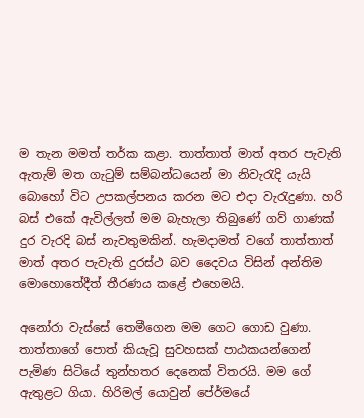ම තැන මමත් තර්ක කළා. තාත්තාත් මාත් අතර පැවැති ඇතැම් මත ගැටුම් සම්බන්ධයෙන් මා නිවැරැදි යැයි බොහෝ විට උපකල්පනය කරන මට එදා වැරැදුණා. හරි බස් එකේ ඇවිල්ලත් මම බැහැලා තිබුණේ ගව් ගාණක් දුර වැරදි බස් නැවතුමකින්. හැමදාමත් වගේ තාත්තාත් මාත් අතර පැවැති දුරස්ථ බව දෛවය විසින් අන්තිම මොහොතේදීත් තීරණය කළේ එහෙමයි.

අනෝරා වැස්සේ තෙමීගෙන මම ගෙට ගොඩ වුණා. තාත්තාගේ පොත් කියැවූ සුවහසක් පාඨකයන්ගෙන් පැමිණ සිටියේ තුන්හතර දෙනෙක් විතරයි. මම ගේ ඇතුළට ගියා. හිරිමල් යොවුන් පේ‍ර්මයේ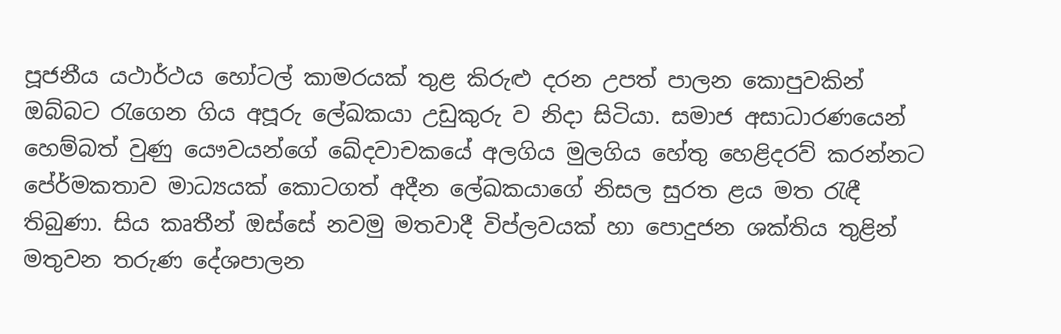පූජනීය යථාර්ථය හෝටල් කාමරයක් තුළ කිරුළු දරන උපත් පාලන කොපුවකින් ඔබ්බට රැගෙන ගිය අපූරු ලේඛකයා උඩුකුරු ව නිදා සිටියා. සමාජ අසාධාරණයෙන් හෙම්බත් වුණු යෞවයන්ගේ ඛේදවාචකයේ අලගිය මුලගිය හේතු හෙළිදරව් කරන්නට පේ‍ර්මකතාව මාධ්‍යයක් කොටගත් අදීන ලේඛකයාගේ නිසල සුරත ළය මත රැඳී තිබුණා. සිය කෘතීන් ඔස්සේ නවමු මතවාදී විප්ලවයක් හා පොදුජන ශක්තිය තුළින් මතුවන තරුණ දේශපාලන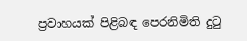ප්‍රවාහයක් පිළිබඳ පෙරනිමිති දුටු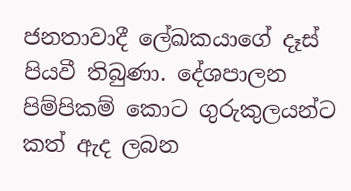ජනතාවාදී ලේඛකයාගේ දෑස් පියවී තිබුණා. දේශපාලන පිම්පිකම් කොට ගුරුකුලයන්ට කත් ඇද ලබන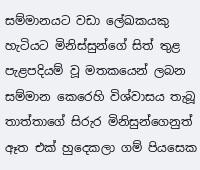සම්මානයට වඩා ලේඛකයකු හැටියට මිනිස්සුන්ගේ සිත් තුළ පැළපදියම් වූ මතකයෙන් ලබන සම්මාන කෙරෙහි විශ්වාසය තැබූ තාත්තාගේ සිරුර මිනිසුන්ගෙනුත් ඈත එක් හුදෙකලා ගම් පියසෙක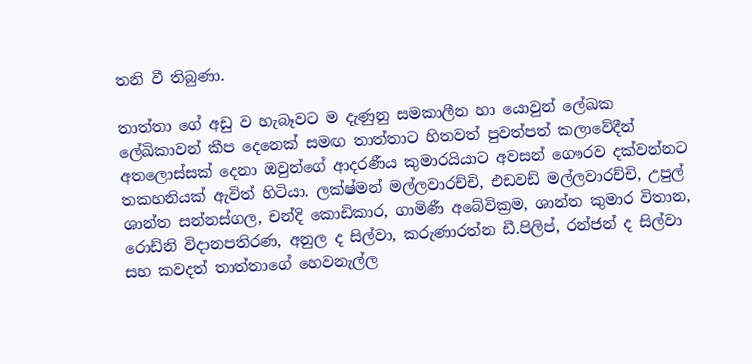තනි වී තිබුණා.

තාත්තා ගේ අඩු ව හැබෑවට ම දැණුනු සමකාලීන හා යොවුන් ලේඛක ලේඛිකාවන් කීප දෙනෙක් සමඟ තාත්තාට හිතවත් පුවත්පත් කලාවේදීන් අතලොස්සක් දෙනා ඔවුන්ගේ ආදරණීය කුමාරයියාට අවසන් ගෞරව දක්වන්නට තකහනියක් ඇවිත් හිටියා. ලක්ෂ්මන් මල්ලවාරච්චි, එඩවඩ් මල්ලවාරච්චි, උපුල් ශාන්ත සන්නස්ගල, චන්දි කොඩිකාර, ගාමිණී අබේවික්‍රම, ශාන්ත කුමාර විතාන, රොඩ්නි විදානපතිරණ, අනුල ද සිල්වා, කරුණාරත්න ඩී.පිලිප්, රන්ජන් ද සිල්වා සහ කවදත් තාත්තාගේ හෙවනැල්ල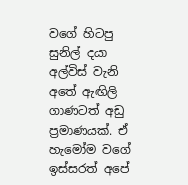වගේ හිටපු සුනිල් දයා අල්විස් වැනි අතේ ඇඟිලි ගාණටත් අඩු ප්‍රමාණයක්. ඒ හැමෝම වගේ ඉස්සරත් අපේ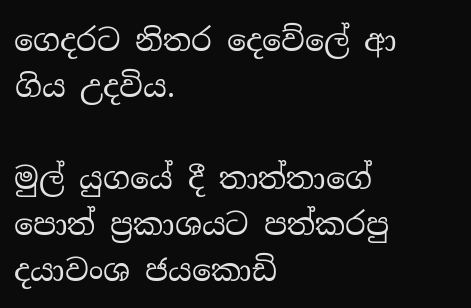ගෙදරට නිතර දෙවේලේ ආ ගිය උදවිය.

මුල් යුගයේ දී තාත්තාගේ පොත් ප්‍රකාශයට පත්කරපු දයාවංශ ජයකොඩි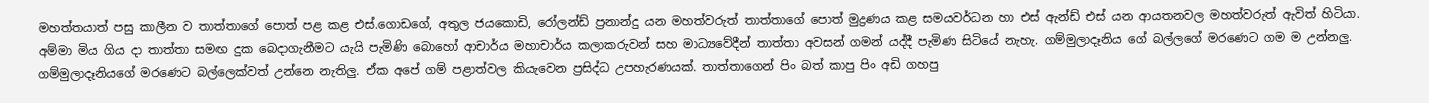මහත්තයාත් පසු කාලීන ව තාත්තාගේ පොත් පළ කළ එස්.ගොඩගේ, අතුල ජයකොඩි, රෝලන්ඩ් ප්‍රනාන්දු යන මහත්වරුත් තාත්තාගේ පොත් මුද්‍රණය කළ සමයවර්ධන හා එස් ඇන්ඩ් එස් යන ආයතනවල මහත්වරුත් ඇවිත් හිටියා. අම්මා මිය ගිය දා තාත්තා සමඟ දුක බෙදාගැනීමට යැයි පැමිණි බොහෝ ආචාර්ය මහාචාර්ය කලාකරුවන් සහ මාධ්‍යවේදීන් තාත්තා අවසන් ගමන් යද්දී පැමිණ සිටියේ නැහැ. ගම්මුලාදෑනිය ගේ බල්ලගේ මරණෙට ගම ම උන්නලු. ගම්මුලාදෑනියගේ මරණෙට බල්ලෙක්වත් උන්නෙ නැතිලු. ඒක අපේ ගම් පළාත්වල කියැවෙන ප්‍රසිද්ධ උපහැරණයක්. තාත්තාගෙන් පිං බත් කාපු පිං අඩි ගහපු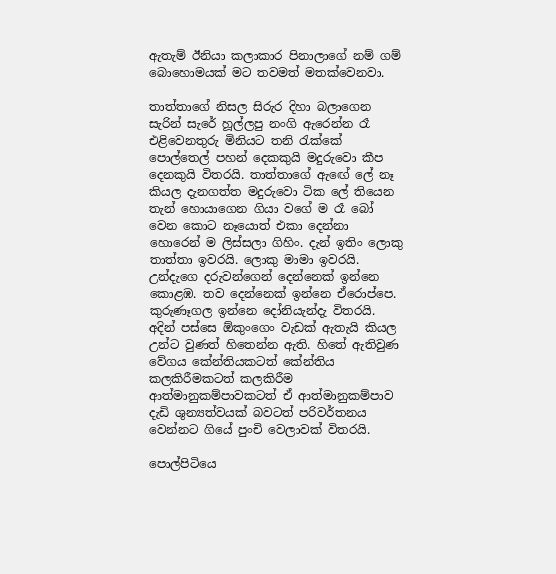ඇතැම් ඊනියා කලාකාර පිනාලාගේ නම් ගම් බොහොමයක් මට තවමත් මතක්වෙනවා.

තාත්තාගේ නිසල සිරුර දිහා බලාගෙන සැරින් සැරේ හූල්ලපු නංගි ඇරෙන්න රෑ එළිවෙනතුරු මිනියට තනි රැක්කේ පොල්තෙල් පහන් දෙකකුයි මදුරුවො කීප දෙනකුයි විතරයි. තාත්තාගේ ඇඟේ ලේ නෑ කියල දැනගත්ත මදුරුවො ටික ලේ තියෙන තැන් හොයාගෙන ගියා වගේ ම රෑ බෝ වෙන කොට නෑයොත් එකා දෙන්නා හොරෙන් ම ලිස්සලා ගිහිං. දැන් ඉතිං ලොකු තාත්තා ඉවරයි. ලොකු මාමා ඉවරයි. උන්දැගෙ දරුවන්ගෙන් දෙන්නෙක් ඉන්නෙ කොළඹ. තව දෙන්නෙක් ඉන්නෙ ඒරොප්පෙ. කුරුණෑගල ඉන්නෙ දෝනියැන්දැ විතරයි. අදින් පස්සෙ ඕකුංගෙං වැඩක් ඇතැයි කියල උන්ට වුණත් හිතෙන්න ඇති. හිතේ ඇතිවුණ වේගය කේන්තියකටත් කේන්තිය කලකිරීමකටත් කලකිරීම ආත්මානුකම්පාවකටත් ඒ ආත්මානුකම්පාව දැඩි ශුන්‍යත්වයක් බවටත් පරිවර්තනය වෙන්නට ගියේ පුංචි වෙලාවක් විතරයි.

පොල්පිටියෙ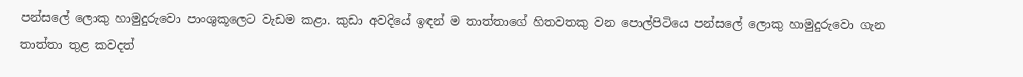පන්සලේ ලොකු හාමුදුරුවො පාංශුකූලෙට වැඩම කළා. කුඩා අවදියේ ඉඳන් ම තාත්තාගේ හිතවතකු වන පොල්පිටියෙ පන්සලේ ලොකු හාමුදුරුවො ගැන තාත්තා තුළ කවදත්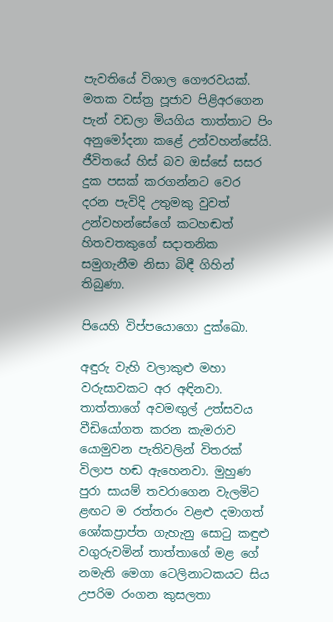පැවතියේ විශාල ගෞරවයක්. මතක වස්ත්‍ර පූජාව පිළිඅරගෙන පැන් වඩලා මියගිය තාත්තාට පිං අනුමෝදනා කළේ උන්වහන්සේයි. ජීවිතයේ හිස් බව ඔස්සේ සසර දුක පසක් කරගන්නට වෙර දරන පැවිදි උතුමකු වුවත් උන්වහන්සේගේ කටහඬත් හිතවතකුගේ සදාතනික සමුගැනීම නිසා බිඳී ගිහින් තිබුණා.

පියෙහි විප්පයොගො දුක්ඛො.

අඳුරු වැහි වලාකුළු මහා වරුසාවකට අර අඳිනවා. තාත්තාගේ අවමඟුල් උත්සවය වීඩියෝගත කරන කැමරාව යොමුවන පැතිවලින් විතරක් විලාප හඬ ඇහෙනවා. මුහුණ පුරා සායම් තවරාගෙන වැලමිට ළඟට ම රත්තරං වළළු දමාගත් ශෝකප්‍රාප්ත ගැහැනු සොටු කඳුළු වගුරුවමින් තාත්තාගේ මළ ගේ නමැති මෙගා ටෙලිනාටකයට සිය උපරිම රංගන කුසලතා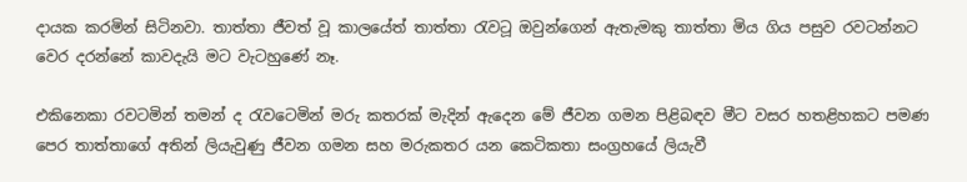දායක කරමින් සිටිනවා. තාත්තා ජීවත් වූ කාලයේත් තාත්තා රැවටූ ඔවුන්ගෙන් ඇතැමකු තාත්තා මිය ගිය පසුව රවටන්නට වෙර දරන්නේ කාවදැයි මට වැටහුණේ නෑ.

එකිනෙකා රවටමින් තමන් ද රැවටෙමින් මරු කතරක් මැදින් ඇදෙන මේ ජීවන ගමන පිළිබඳව මීට වසර හතළිහකට පමණ පෙර තාත්තාගේ අතින් ලියැවුණු ජීවන ගමන සහ මරුකතර යන කෙටිකතා සංග්‍රහයේ ලියැවී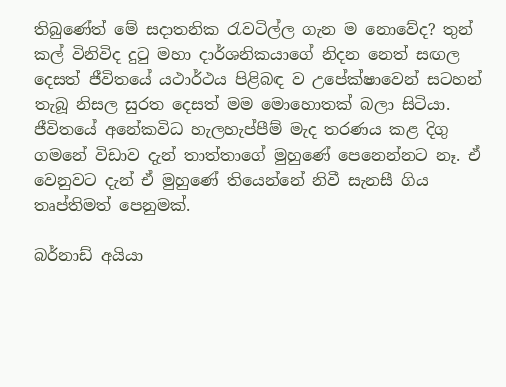තිබුණේත් මේ සදාතනික රැවටිල්ල ගැන ම නොවේද? තුන් කල් විනිවිද දුටු මහා දාර්ශනිකයාගේ නිදන නෙත් සඟල දෙසත් ජීවිතයේ යථාර්ථය පිළිබඳ ව උපේක්ෂාවෙන් සටහන් තැබූ නිසල සුරත දෙසත් මම මොහොතක් බලා සිටියා. ජීවිතයේ අනේකවිධ හැලහැප්පීම් මැද තරණය කළ දිගු ගමනේ විඩාව දැන් තාත්තාගේ මුහුණේ පෙනෙන්නට නෑ. ඒ වෙනුවට දැන් ඒ මුහුණේ තියෙන්නේ නිවී සැනසී ගිය තෘප්තිමත් පෙනුමක්.

බර්නාඩ් අයියා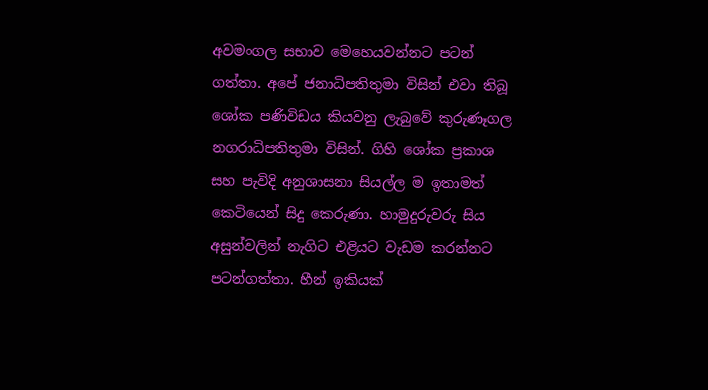අවමංගල සභාව මෙහෙයවන්නට පටන් ගත්තා. අපේ ජනාධිපතිතුමා විසින් එවා තිබූ ශෝක පණිවිඩය කියවනු ලැබුවේ කුරුණෑගල නගරාධිපතිතුමා විසින්. ගිහි ශෝක ප්‍රකාශ සහ පැවිදි අනුශාසනා සියල්ල ම ඉතාමත් කෙටියෙන් සිදු කෙරුණා. හාමුදුරුවරු සිය අසුන්වලින් නැගිට එළියට වැඩම කරන්නට පටන්ගත්තා. හීන් ඉකියක්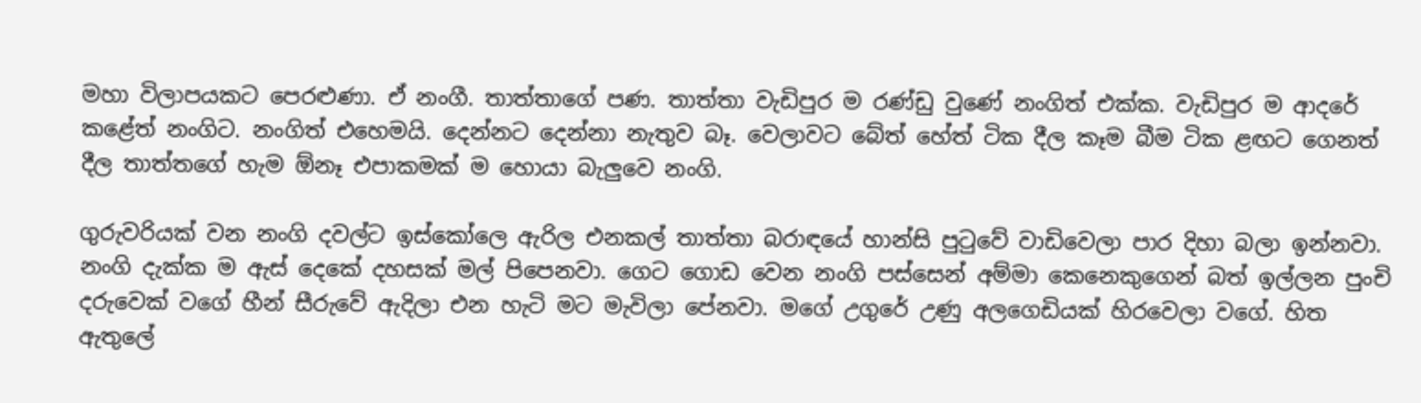මහා විලාපයකට පෙරළුණා. ඒ නංගී. තාත්තාගේ පණ. තාත්තා වැඩිපුර ම රණ්ඩු වුණේ නංගිත් එක්ක. වැඩිපුර ම ආදරේ කළේත් නංගිට. නංගිත් එහෙමයි. දෙන්නට දෙන්නා නැතුව බෑ. වෙලාවට බේත් හේත් ටික දීල කෑම බීම ටික ළඟට ගෙනත් දීල තාත්තගේ හැම ඕනෑ එපාකමක් ම හොයා බැලුවෙ නංගි.

ගුරුවරියක් වන නංගි දවල්ට ඉස්කෝලෙ ඇරිල එනකල් තාත්තා බරාඳයේ හාන්සි පුටුවේ වාඩිවෙලා පාර දිහා බලා ඉන්නවා. නංගි දැක්ක ම ඇස් දෙකේ දහසක් මල් පිපෙනවා. ගෙට ගොඩ වෙන නංගි පස්සෙන් අම්මා කෙනෙකුගෙන් බත් ඉල්ලන පුංචි දරුවෙක් වගේ හීන් සීරුවේ ඇදිලා එන හැටි මට මැවිලා පේනවා. මගේ උගුරේ උණු අලගෙඩියක් හිරවෙලා වගේ. හිත ඇතුලේ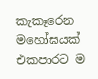කැකෑරෙන මහෝඝයක් එකපාරට ම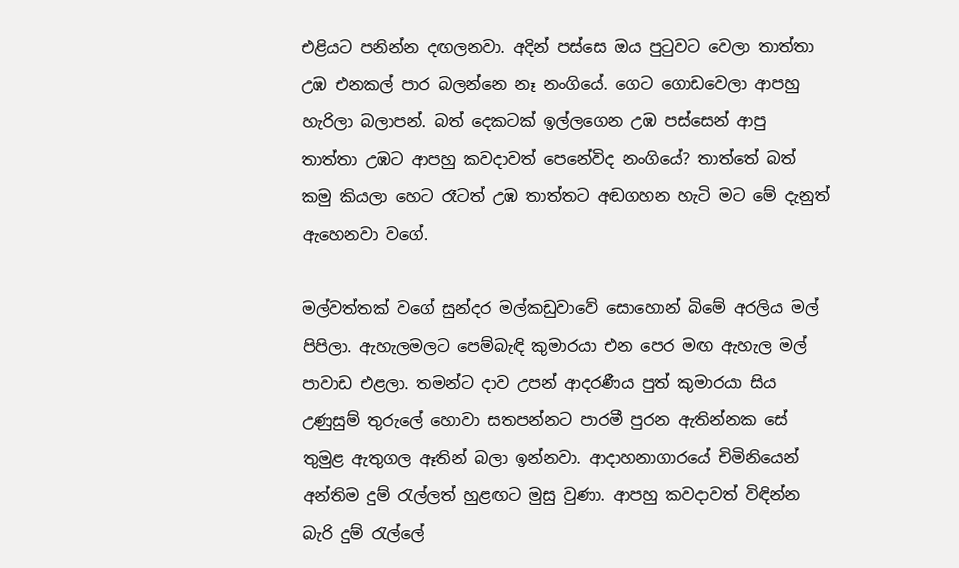එළියට පනින්න දඟලනවා. අදින් පස්සෙ ඔය පුටුවට වෙලා තාත්තා උඹ එනකල් පාර බලන්නෙ නෑ නංගියේ. ගෙට ගොඩවෙලා ආපහු හැරිලා බලාපන්. බත් දෙකටක් ඉල්ලගෙන උඹ පස්සෙන් ආපු තාත්තා උඹට ආපහු කවදාවත් පෙනේවිද නංගියේ? තාත්තේ බත් කමු කියලා හෙට රෑටත් උඹ තාත්තට අඬගහන හැටි මට මේ දැනුත් ඇහෙනවා වගේ.

මල්වත්තක් වගේ සුන්දර මල්කඩුවාවේ සොහොන් බිමේ අරලිය මල් පිපිලා. ඇහැලමලට පෙම්බැඳි කුමාරයා එන පෙර මඟ ඇහැල මල් පාවාඩ එළලා. තමන්ට දාව උපන් ආදරණීය පුත් කුමාරයා සිය උණුසුම් තුරුලේ හොවා සතපන්නට පාරමී පුරන ඇතින්නක සේ තුමුළ ඇතුගල ඈතින් බලා ඉන්නවා. ආදාහනාගාරයේ චිමිනියෙන් අන්තිම දුම් රැල්ලත් හුළඟට මුසු වුණා. ආපහු කවදාවත් විඳින්න බැරි දුම් රැල්ලේ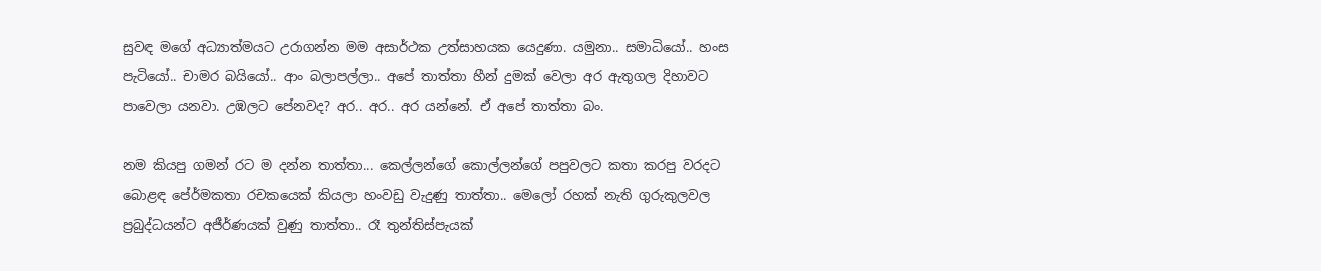සුවඳ මගේ අධ්‍යාත්මයට උරාගන්න මම අසාර්ථක උත්සාහයක යෙදුණා. යමුනා.. සමාධියෝ.. හංස පැටියෝ.. චාමර බයියෝ.. ආං බලාපල්ලා.. අපේ තාත්තා හීන් දුමක් වෙලා අර ඇතුගල දිහාවට පාවෙලා යනවා. උඹලට පේනවද? අර.. අර.. අර යන්නේ. ඒ අපේ තාත්තා බං.

නම කියපු ගමන් රට ම දන්න තාත්තා... කෙල්ලන්ගේ කොල්ලන්ගේ පපුවලට කතා කරපු වරදට බොළඳ පේ‍ර්මකතා රචකයෙක් කියලා හංවඩු වැදුණු තාත්තා.. මෙලෝ රහක් නැති ගුරුකුලවල ප්‍රබුද්ධයන්ට අජීර්ණයක් වුණු තාත්තා.. රෑ තුන්තිස්පැයක්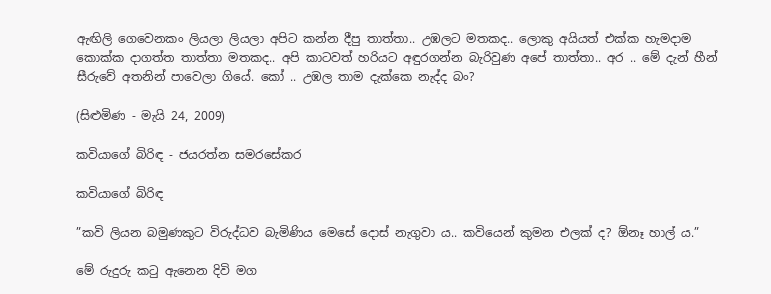ඇඟිලි ගෙවෙනකං ලියලා ලියලා අපිට කන්න දීපු තාත්තා.. උඹලට මතකද.. ලොකු අයියත් එක්ක හැමදාම කොක්ක දාගත්ත තාත්තා මතකද.. අපි කාටවත් හරියට අඳුරගන්න බැරිවුණ අපේ තාත්තා.. අර .. මේ දැන් හීන් සීරුවේ අතනින් පාවෙලා ගියේ. කෝ .. උඹල තාම දැක්කෙ නැද්ද බං?

(සිළුමිණ - මැයි 24, 2009)

කවියාගේ බිරිඳ - ජයරත්න සමරසේකර

කවියාගේ බිරිඳ

”කවි ලියන බමුණකුට විරුද්ධව බැමිණිය මෙසේ දොස් නැගුවා ය.. කවියෙන් කුමන එලක් ද? ඕනෑ හාල් ය.”

මේ රුදුරු කටු ඇනෙන දිවි මග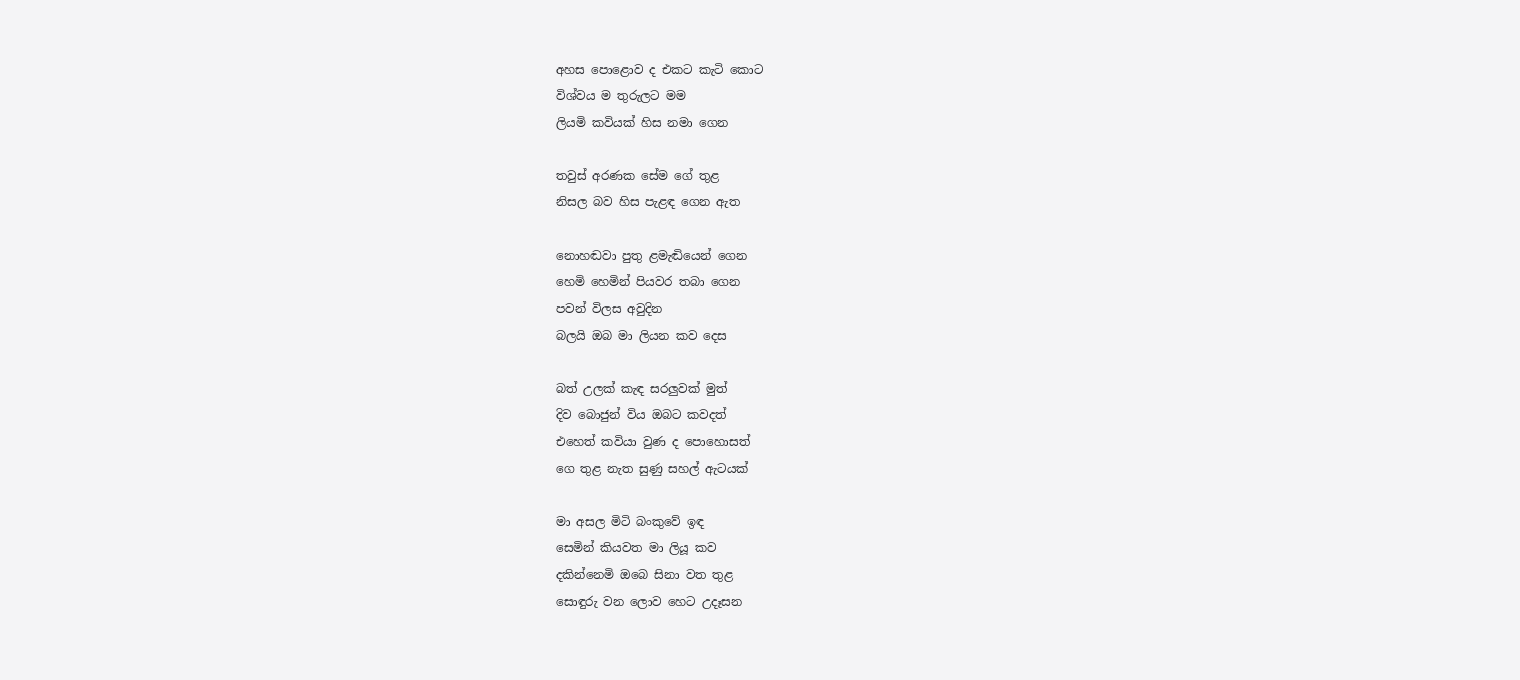අහස පොළොව ද එකට කැටි කොට
විශ්වය ම තුරුලට මම
ලියමි කවියක් හිස නමා ගෙන

තවුස් අරණක සේම ගේ තුළ
නිසල බව හිස පැළඳ ගෙන ඇත

නොහඬවා පුතු ළමැඬියෙන් ගෙන
හෙමි හෙමින් පියවර තබා ගෙන
පවන් විලස අවුදින
බලයි ඔබ මා ලියන කව දෙස

බත් උලක් කැඳ සරලුවක් මුත්
දිව බොජුන් විය ඔබට කවදත්
එහෙත් කවියා වුණ ද පොහොසත්
ගෙ තුළ නැත සුණු සහල් ඇටයක්

මා අසල මිටි බංකුවේ ඉඳ
සෙමින් කියවත මා ලියූ කව
දකින්නෙමි ඔබෙ සිනා වත තුළ
සොඳුරු වන ලොව හෙට උදෑසන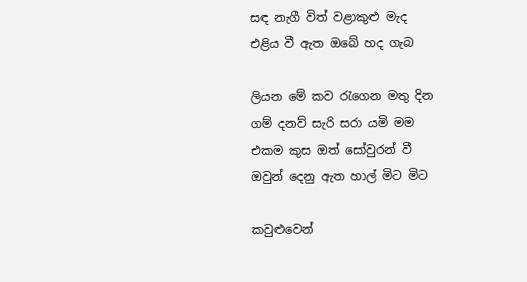සඳ නැගී විත් වළාකුළු මැද
එළිය වී ඇත ඔබේ හද ගැබ

ලියන මේ කව රැගෙන මතු දින
ගම් දනව් සැරි සරා යමි මම
එකම කුස ඔත් සෝවුරන් වී
ඔවුන් දෙනු ඇත හාල් මිට මිට

කවුළුවෙන්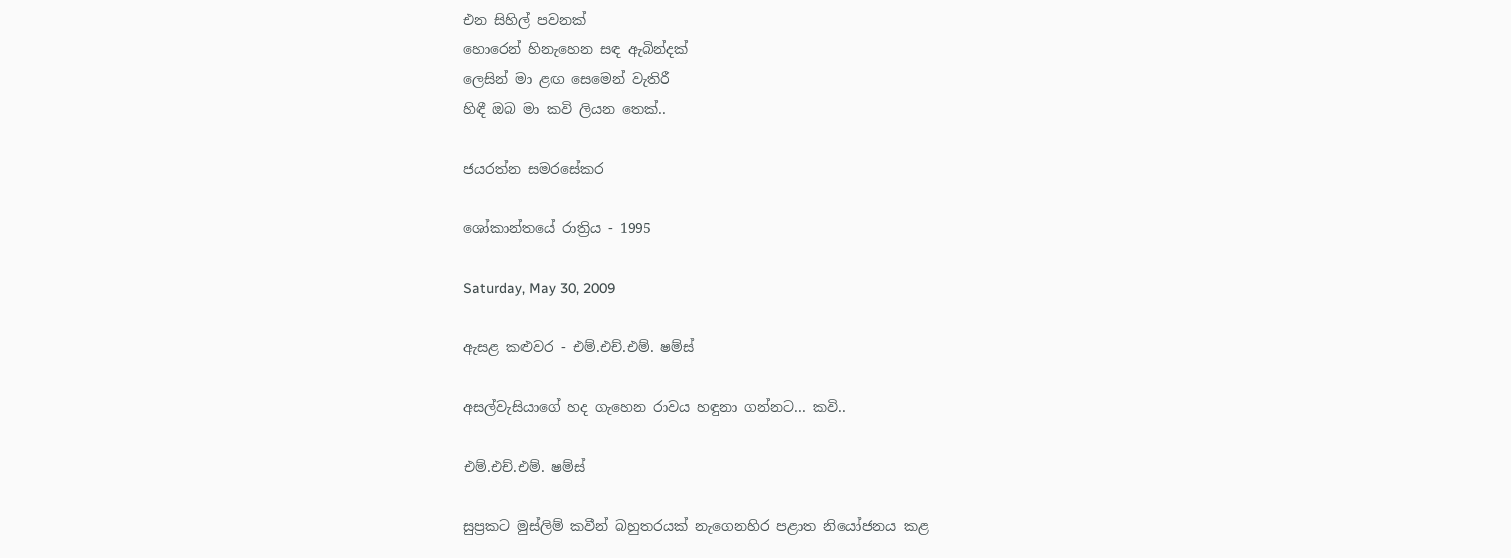එන සිහිල් පවනක්
හොරෙන් හිනැහෙන සඳ ඇබින්දක්
ලෙසින් මා ළඟ සෙමෙන් වැතිරී
හිඳී ඔබ මා කවි ලියන තෙක්..

ජයරත්න සමරසේකර

ශෝකාන්තයේ රාත්‍රිය - 1995

Saturday, May 30, 2009

ඇසළ කළුවර - එම්.එච්.එම්. ෂම්ස්

අසල්වැසියාගේ හද ගැහෙන රාවය හඳුනා ගන්නට... කවි..

එම්.එච්.එම්. ෂම්ස්

සුප්‍රකට මුස්ලිම් කවීන් බහුතරයක් නැගෙනහිර පළාත නියෝජනය කළ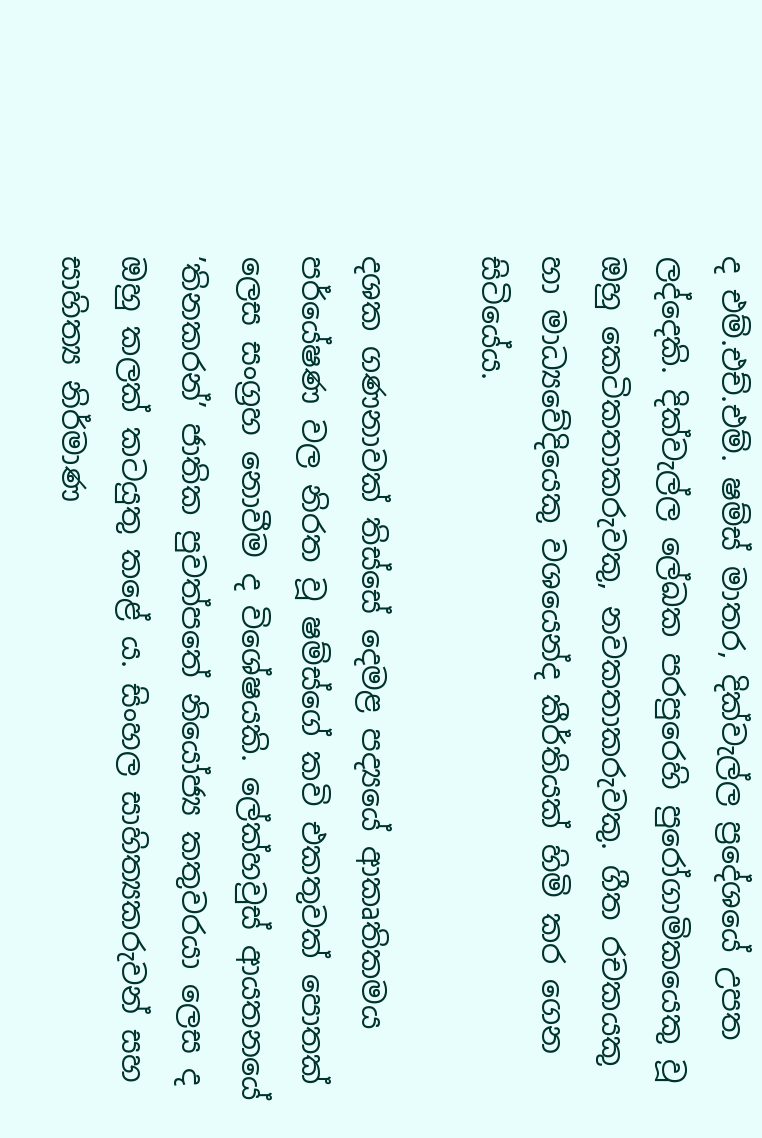ද එම්.එච්.එම්. ෂම්ස් මාතර, දික්වැල්ල ප්‍රදේශයේ උපත ලද්දෙකි. දික්වැල්ල ලේඛක පරපුරෙහි පුරෝගාමිකයෙකු වූ ඔහු කෙටිකතාකරුවකු, නවකතාකරුවකු. ගීත රචකයකු හා මාධ්‍යවේදියෙකු වශයෙන්ද කීර්තියක් හිමි කර ගෙන සිටියේය.

දශක ගණනාවක් තිස්සේ දෙමළ පද්‍යයේ ආකෘතිකමය පර්යේෂණ වල නිරත වූ ෂම්ස්ගේ කවි එකතුවක් පොතක් ලෙස සංග්‍රහ නොවීම ද විශේෂයකි. ලේක්හවුස් ආයතනයේ ’තිනකරන්’ ජාතික පුවත්පතේ නියෝජ්‍ය කතුවරයා ලෙස ද ඔහු කලක් කටයුතු කළේ ය. සිංහල සාහිත්‍යකරුවන් සහ සාහිත්‍ය නිර්මාණ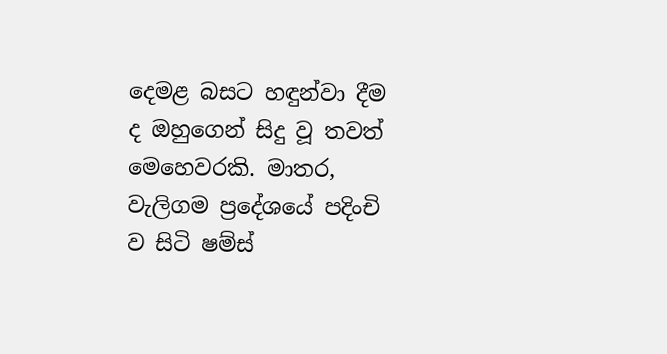දෙමළ බසට හඳුන්වා දීම ද ඔහුගෙන් සිදු වූ තවත් මෙහෙවරකි. මාතර, වැලිගම ප්‍රදේශයේ පදිංචි ව සිටි ෂම්ස්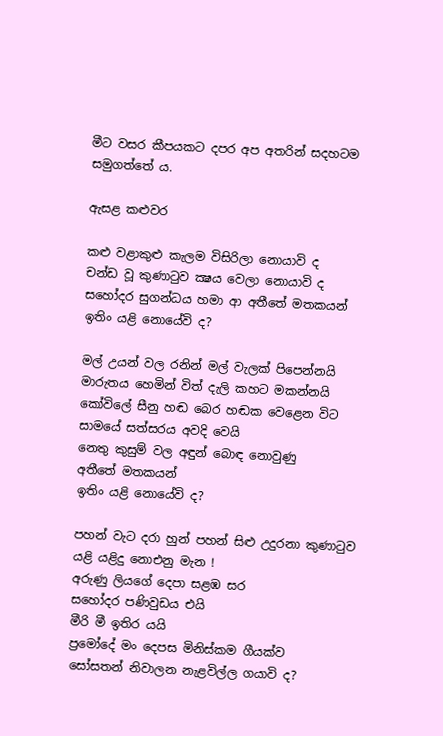මීට වසර කීපයකට දපර අප අතරින් සදහටම සමුගත්තේ ය.

ඇසළ කළුවර

කළු වළාකුළු කැලම විසිරිලා නොයාවි ද
චන්ඩ වූ කුණාටුව ක්‍ෂය වෙලා නොයාවි ද
සහෝදර සුගන්ධය හමා ආ අතීතේ මතකයන්
ඉතිං යළි නොයේවි ද?

මල් උයන් වල රනින් මල් වැලක් පිපෙන්නයි
මාරුතය හෙමින් විත් දැලි කහට මකන්නයි
කෝවිලේ සීනු හඬ බෙර හඬක වෙළෙන විට
සාමයේ සත්සරය අවදි වෙයි
නෙතු කුසුම් වල අඳුන් බොඳ නොවුණු
අතීතේ මතකයන්
ඉතිං යළි නොයේවි ද?

පහන් වැට දරා හුන් පහන් සිළු උදුරනා කුණාටුව
යළි යළිදු නොඑනු මැන !
අරුණු ලියගේ දෙපා සළඹ සර
සහෝදර පණිවුඩය එයි
මීරි මී ඉතිර යයි
ප්‍රමෝදේ මං දෙපස මිනිස්කම ගීයක්ව
සෝසතන් නිවාලන නැළවිල්ල ගයාවි ද?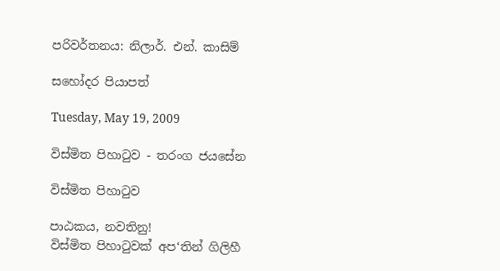පරිවර්තනය: නිලාර්. එන්. කාසිම්

සහෝදර පියාපත්

Tuesday, May 19, 2009

විස්මිත පිහාටුව - තරංග ජයසේන

විස්මිත පිහාටුව

පාඨකය, නවතිනු!
විස්මිත පිහාටුවක් අප‘තින් ගිලිහී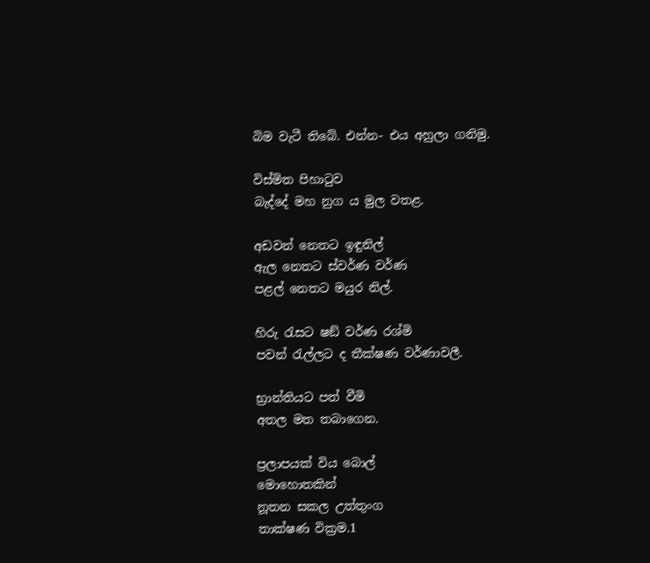බිම වැටී තිබේ. එන්න- එය අහුලා ගනිමු.

විස්මිත පිහාටුව
බැද්දේ මහ නුග ය මුල වතළ.

අඩවන් නෙතට ඉඳුනිල්
ඇල නෙතට ස්වර්ණ වර්ණ
පළල් නෙතට මයුර නිල්.

හිරු රැසට ෂඞ් වර්ණ රශ්මි
පවන් රැල්ලට ද තීක්ෂණ වර්ණාවලී.

භ්‍රාන්තියට පත් වීමි
අතල මත තබාගෙන.

ප්‍රලාපයක් විය බොල්
මොහොතකින්
නූතන සකල උත්තුංග
තාක්ෂණ වික්‍රම.1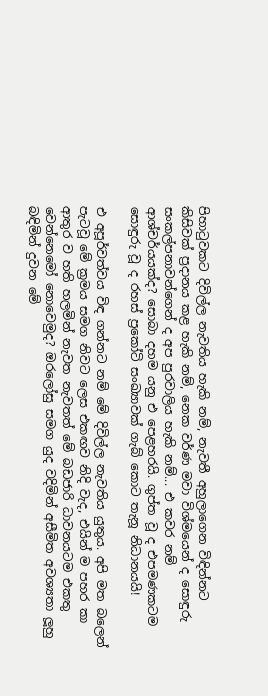පිහාටුවකට දිවිල්ල නැවතිය හැකි නම්, නැවතී අහුලාගෙන විඳින්නට කිසිවක් ප්‍රදානය කළ හැකි නම්, නෙක වර්ණ මවා විශ්මයෙන් ද සොඳුරු සංකල්පනාවන්ගෙන් ද අප පුරවාලිය හැකි නම්... එ කවර නම් ආශ්චර්යයක්ද? සොබා දහම යනු එ පෙළහරයි. ගුප්ත වූ ද එපමණකටම සොඳුරු වූ ද රහස් ප්‍රකෝටි සංඛ්‍යාවක් ගැබ් කොට තැනූ නිධානයයි!

එ අපූර්වත්වය විඳ ගන්නට නම් මේ දිවිල්ල නැවතිය යුතුය. අපි මත බලෙන් පැටවූ මේ ක්‍රමය සමග නිවට ලෙස එකඟව නිදි වැද, එයින් ම පහර කා ආතුර ව හති හලමින් නැවත නැවතත් මේ බඩජාරි ධාවනයටම එකතු වෙන්නෙමෝ නොවෙමුද? ඔරලෝසු සමග යුද වදිමින් අසීමිත අවශ්‍යතා ලූහු බඳිමින් දුවන මේ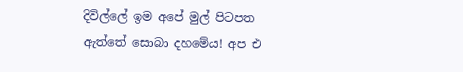දිවිල්ලේ ඉම අපේ මුල් පිටපත ඇත්තේ සොබා දහමේය! අප එ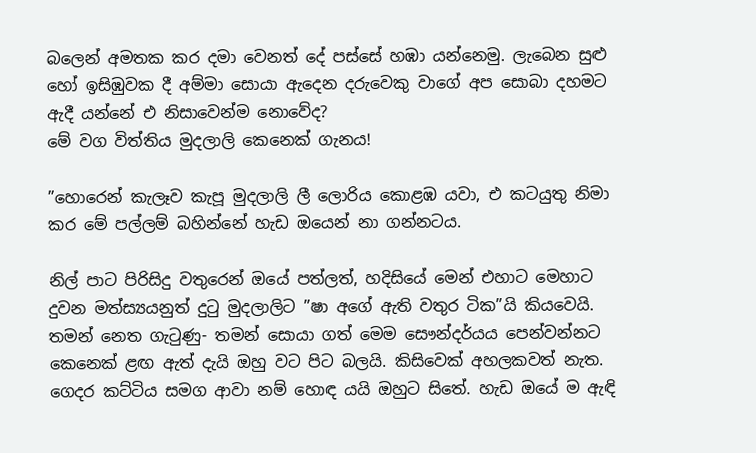බලෙන් අමතක කර දමා වෙනත් දේ පස්සේ හඹා යන්නෙමු. ලැබෙන සුළු හෝ ඉසිඹුවක දී අම්මා සොයා ඇදෙන දරුවෙකු වාගේ අප සොබා දහමට ඇදී යන්නේ එ නිසාවෙන්ම නොවේද?
මේ වග විත්තිය මුදලාලි කෙනෙක් ගැනය!

”හොරෙන් කැලෑව කැපූ මුදලාලි ලී ලොරිය කොළඹ යවා, එ කටයුතු නිමා කර මේ පල්ලම් බහින්නේ හැඩ ඔයෙන් නා ගන්නටය.

නිල් පාට පිරිසිදු වතුරෙන් ඔයේ පත්ලත්, හදිසියේ මෙන් එහාට මෙහාට දුවන මත්ස්‍යයනුත් දුටු මුදලාලිට ”ෂා අගේ ඇති වතුර ටික”යි කියවෙයි. තමන් නෙත ගැටුණු- තමන් සොයා ගත් මෙම සෞන්දර්යය පෙන්වන්නට කෙනෙක් ළඟ ඇත් දැයි ඔහු වට පිට බලයි. කිසිවෙක් අහලකවත් නැත. ගෙදර කට්ටිය සමග ආවා නම් හොඳ යයි ඔහුට සිතේ. හැඩ ඔයේ ම ඇඳි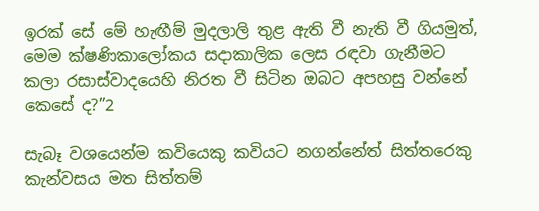ඉරක් සේ මේ හැඟීම් මුදලාලි තුළ ඇති වී නැති වී ගියමුත්, මෙම ක්ෂණිකාලෝකය සදාකාලික ලෙස රඳවා ගැනීමට කලා රසාස්වාදයෙහි නිරත වී සිටින ඔබට අපහසු වන්නේ කෙසේ ද?”2

සැබෑ වශයෙන්ම කවියෙකු කවියට නගන්නේත් සිත්තරෙකු කැන්වසය මත සිත්තම්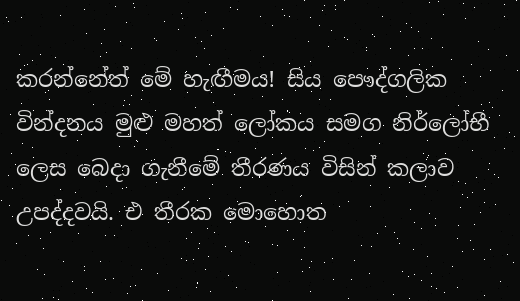කරන්නේත් මේ හැඟීමය! සිය පෞද්ගලික වින්දනය මුළු මහත් ලෝකය සමග නිර්ලෝභී ලෙස බෙදා ගැනීමේ තීරණය විසින් කලාව උපද්දවයි. එ තීරක මොහොත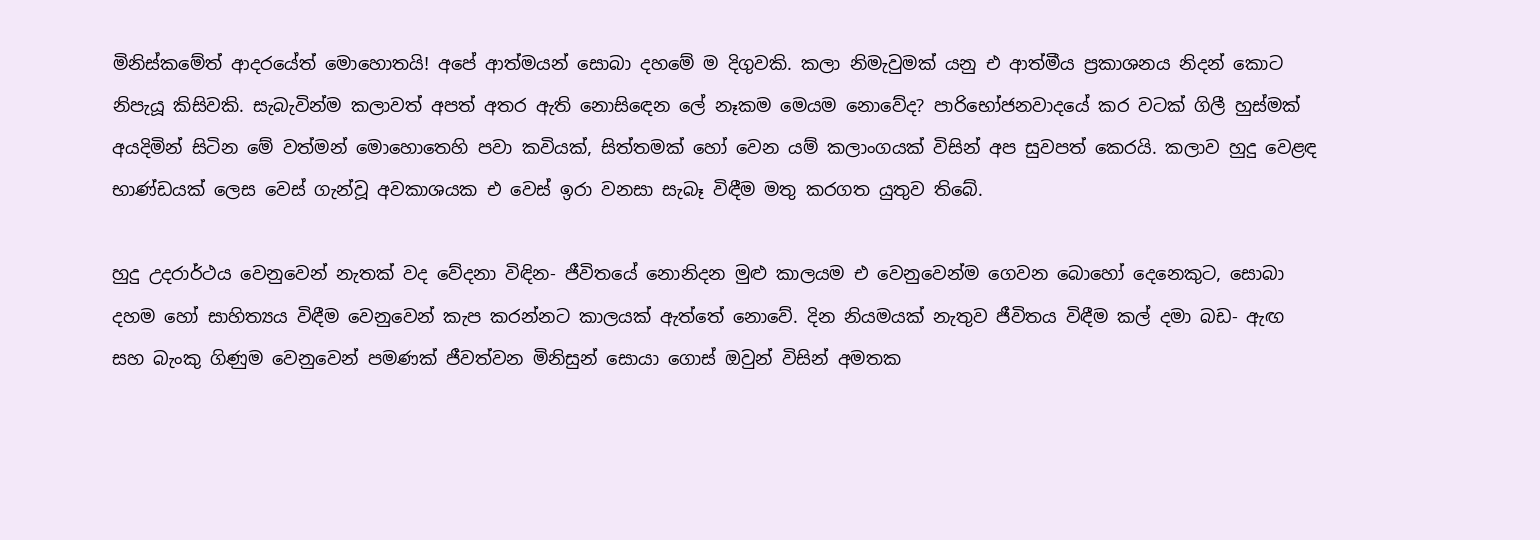මිනිස්කමේත් ආදරයේත් මොහොතයි! අපේ ආත්මයන් සොබා දහමේ ම දිගුවකි. කලා නිමැවුමක් යනු එ ආත්මීය ප්‍රකාශනය නිදන් කොට නිපැයූ කිසිවකි. සැබැවින්ම කලාවත් අපත් අතර ඇති නොසිඳෙන ලේ නෑකම මෙයම නොවේද? පාරිභෝජනවාදයේ කර වටක් ගිලී හුස්මක් අයදිමින් සිටින මේ වත්මන් මොහොතෙහි පවා කවියක්, සිත්තමක් හෝ වෙන යම් කලාංගයක් විසින් අප සුවපත් කෙරයි. කලාව හුදු වෙළඳ භාණ්ඩයක් ලෙස වෙස් ගැන්වූ අවකාශයක එ වෙස් ඉරා වනසා සැබෑ විඳීම මතු කරගත යුතුව තිබේ.

හුදු උදරාර්ථය වෙනුවෙන් නැතක් වද වේදනා විඳින- ජීවිතයේ නොනිදන මුළු කාලයම එ වෙනුවෙන්ම ගෙවන බොහෝ දෙනෙකුට, සොබා දහම හෝ සාහිත්‍යය විඳීම වෙනුවෙන් කැප කරන්නට කාලයක් ඇත්තේ නොවේ. දින නියමයක් නැතුව ජීවිතය විඳීම කල් දමා බඩ- ඇඟ සහ බැංකු ගිණුම වෙනුවෙන් පමණක් ජීවත්වන මිනිසුන් සොයා ගොස් ඔවුන් විසින් අමතක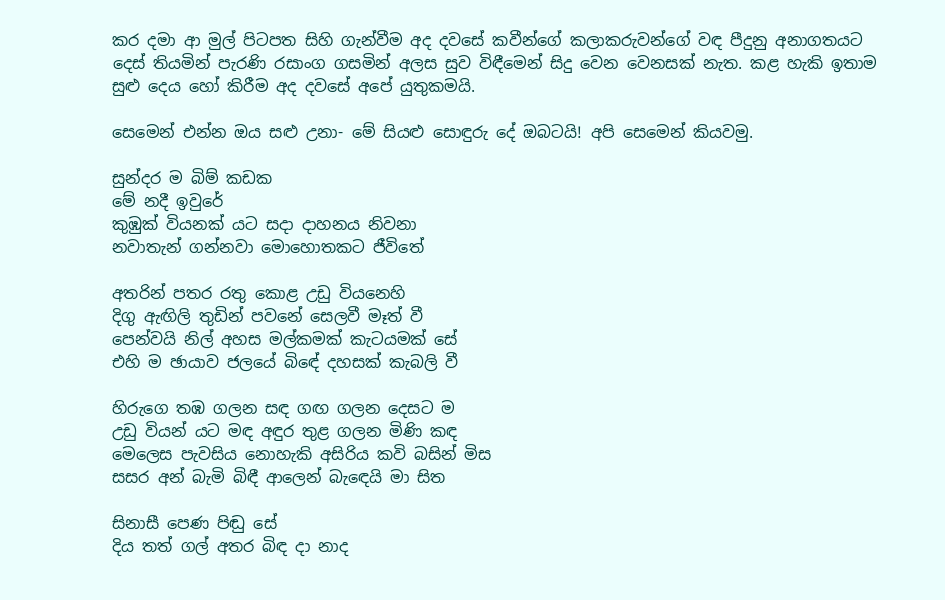කර දමා ආ මුල් පිටපත සිහි ගැන්වීම අද දවසේ කවීන්ගේ කලාකරුවන්ගේ වඳ පීදුනු අනාගතයට දෙස් තියමින් පැරණි රසාංග ගසමින් අලස සුව විඳීමෙන් සිදු වෙන වෙනසක් නැත. කළ හැකි ඉතාම සුළු දෙය හෝ කිරීම අද දවසේ අපේ යුතුකමයි.

සෙමෙන් එන්න ඔය සළු උනා- මේ සියළු සොඳුරු දේ ඔබටයි! අපි සෙමෙන් කියවමු.

සුන්දර ම බිම් කඩක
මේ නදී ඉවුරේ
කුඹුක් වියනක් යට සදා දාහනය නිවනා
නවාතැන් ගන්නවා මොහොතකට ජීවිතේ

අතරින් පතර රතු කොළ උඩු වියනෙහි
දිගු ඇඟිලි තුඩින් පවනේ සෙලවී මෑත් වී
පෙන්වයි නිල් අහස මල්කමක් කැටයමක් සේ
එහි ම ඡායාව ජලයේ බිඳේ දහසක් කැබලි වී

හිරුගෙ තඹ ගලන සඳ ගඟ ගලන දෙසට ම
උඩු වියන් යට මඳ අඳුර තුළ ගලන මිණි කඳ
මෙලෙස පැවසිය නොහැකි අසිරිය කවි බසින් මිස
සසර අන් බැමි බිඳී ආලෙන් බැඳෙයි මා සිත

සිනාසී පෙණ පිඬු සේ
දිය තත් ගල් අතර බිඳ දා නාද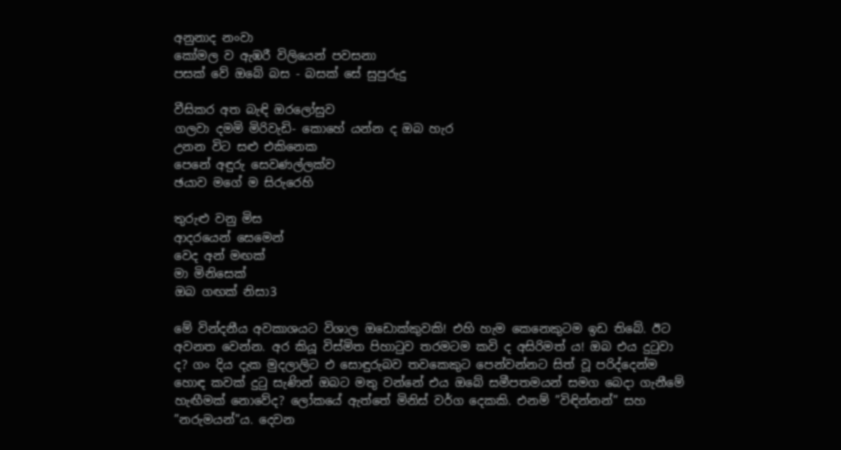අනුනාද නංවා
කෝමල ව ඇඹරී විලියෙන් පවසනා
පසක් වේ ඔබේ බස - බසක් සේ සුපුරුදු

වීසිකර අත බැඳි ඔරලෝසුව
ගලවා දමමි මිරිවැඩි- කොහේ යන්න ද ඔබ හැර
උනන විට සළු එකිනෙක
පෙනේ අඳුරු සෙවණල්ලක්ව
ඡයාව මගේ ම සිරුරෙහි

තුරුළු වනු මිස
ආදරයෙන් සෙමෙන්
වෙද අන් මඟක්
මා මිනිසෙක්
ඔබ ගඟක් නිසා3

මේ වින්දනීය අවකාශයට විශාල ඔඩොක්කුවකි! එහි හැම කෙනෙකුටම ඉඩ තිබේ. ඊට අවනත වෙන්න. අර කියූ විස්මිත පිහාටුව තරමටම කවි ද අසිරිමත් ය! ඔබ එය දුටුවා ද? ගං දිය දැක මුදලාලිට එ සොඳුරුබව තවකෙකුට පෙන්වන්නට සිත් වූ පරිද්දෙන්ම හොඳ කවක් දුටු සැණින් ඔබට මතු වන්නේ එය ඔබේ සමීපතමයන් සමග බෙදා ගැනීමේ හැඟීමක් නොවේද? ලෝකයේ ඇත්තේ මිනිස් වර්ග දෙකකි. එනම් ”විඳින්නන්” සහ ”නරුමයන්”ය. දෙවන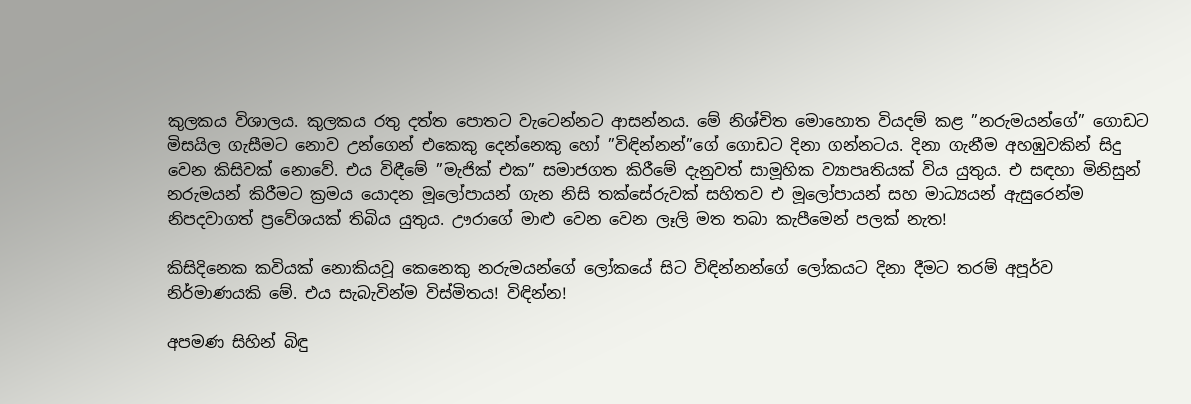කුලකය විශාලය. කුලකය රතු දත්ත පොතට වැටෙන්නට ආසන්නය. මේ නිශ්චිත මොහොත වියදම් කළ ”නරුමයන්ගේ” ගොඩට මිසයිල ගැසීමට නොව උන්ගෙන් එකෙකු දෙන්නෙකු හෝ ”විඳින්නන්”ගේ ගොඩට දිනා ගන්නටය. දිනා ගැනීම අහඹුවකින් සිදු වෙන කිසිවක් නොවේ. එය විඳීමේ ”මැජික් එක” සමාජගත කිරීමේ දැනුවත් සාමූහික ව්‍යාපෘතියක් විය යුතුය. එ සඳහා මිනිසුන් නරුමයන් කිරීමට ක්‍රමය යොදන මූලෝපායන් ගැන නිසි තක්සේරුවක් සහිතව එ මූලෝපායන් සහ මාධ්‍යයන් ඇසුරෙන්ම නිපදවාගත් ප්‍රවේශයක් තිබිය යුතුය. ඌරාගේ මාළු වෙන වෙන ලෑලි මත තබා කැපීමෙන් පලක් නැත!

කිසිදිනෙක කවියක් නොකියවූ කෙනෙකු නරුමයන්ගේ ලෝකයේ සිට විඳින්නන්ගේ ලෝකයට දිනා දීමට තරම් අපූර්ව නිර්මාණයකි මේ. එය සැබැවින්ම විස්මිතය! විඳින්න!

අපමණ සිහින් බිඳු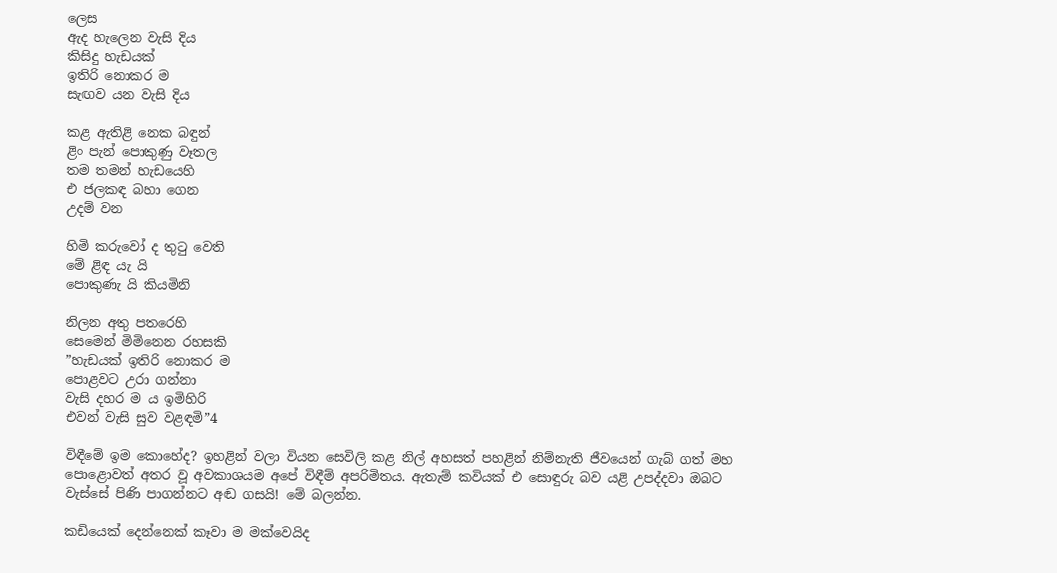ලෙස
ඇද හැලෙන වැසි දිය
කිසිදු හැඩයක්
ඉතිරි නොකර ම
සැඟව යන වැසි දිය

කළ ඇතිළි නෙක බඳුන්
ළිං පැන් පොකුණු වෑතල
තම තමන් හැඩයෙහි
එ ජලකඳ බහා ගෙන
උදම් වන

හිමි කරුවෝ ද තුටු වෙති
මේ ළිඳ යැ යි
පොකුණැ යි කියමිනි

නිලන අතු පතරෙහි
සෙමෙන් මිමිනෙන රහසකි
”හැඩයක් ඉතිරි නොකර ම
පොළවට උරා ගන්නා
වැසි දහර ම ය ඉමිහිරි
එවන් වැසි සුව වළඳමි”4

විඳීමේ ඉම කොහේද? ඉහළින් වලා වියන සෙවිලි කළ නිල් අහසත් පහළින් නිම්නැති ජීවයෙන් ගැබ් ගත් මහ පොළොවත් අතර වූ අවකාශයම අපේ විඳීම් අපරිමිතය. ඇතැම් කවියක් එ සොඳුරු බව යළි උපද්දවා ඔබට වැස්සේ පිණි පාගන්නට අඬ ගසයි! මේ බලන්න.

කඩියෙක් දෙන්නෙක් කෑවා ම මක්වෙයිද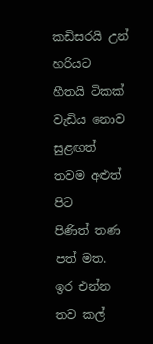කඩිසරයි උන් හරියට
හීතයි ටිකක් වැඩිය නොව
සුළඟත් තවම අළුත් පිට
පිණිත් තණ පත් මත.
ඉර එන්න තව කල්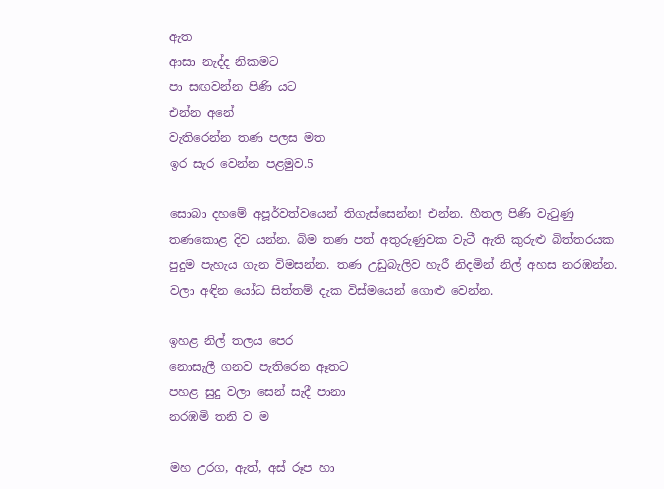ඇත
ආසා නැද්ද නිකමට
පා සඟවන්න පිණි යට
එන්න අනේ
වැතිරෙන්න තණ පලස මත
ඉර සැර වෙන්න පළමුව.5

සොබා දහමේ අපූර්වත්වයෙන් තිගැස්සෙන්න! එන්න. හීතල පිණි වැටුණු තණකොළ දිව යන්න. බිම තණ පත් අතුරුණුවක වැටී ඇති කුරුළු බිත්තරයක පුදුම පැහැය ගැන විමසන්න. තණ උඩුබැලිව හැරී නිදමින් නිල් අහස නරඹන්න. වලා අඳින යෝධ සිත්තම් දැක විස්මයෙන් ගොළු වෙන්න.

ඉහළ නිල් තලය පෙර
නොසැලී ගනව පැතිරෙන ඈතට
පහළ සුදු වලා සෙන් සැදී පානා
නරඹමි තනි ව ම

මහ උරග, ඇත්, අස් රූප හා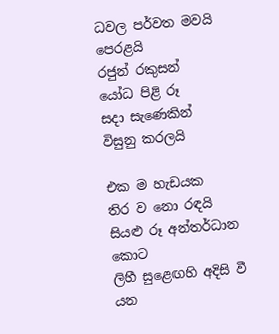ධවල පර්වත මවයි පෙරළයි
රජුන් රකුසන්
යෝධ පිළි රූ
සදා සැණෙකින්
විසුනු කරලයි

එක ම හැඩයක
තිර ව නො රඳයි
සියළු රූ අන්තර්ධාන කොට
ලිහී සුළෙඟහි අදිසි වී යන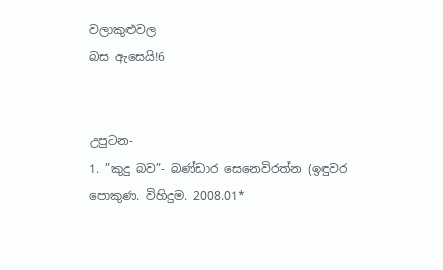වලාකුළුවල
බස ඇසෙයි!6


උපුටන-
1. ”කුදු බව”- බණ්ඩාර සෙනෙවිරත්න (ඉඳුවර පොකුණ. විහිදුම. 2008.01*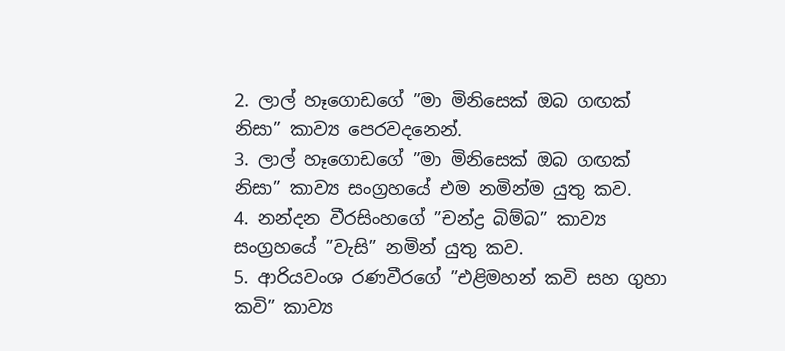2. ලාල් හෑගොඩගේ ”මා මිනිසෙක් ඔබ ගඟක් නිසා” කාව්‍ය පෙරවදනෙන්.
3. ලාල් හෑගොඩගේ ”මා මිනිසෙක් ඔබ ගඟක් නිසා” කාව්‍ය සංග්‍රහයේ එම නමින්ම යුතු කව.
4. නන්දන වීරසිංහගේ ”චන්ද්‍ර බිම්බ” කාව්‍ය සංග්‍රහයේ ”වැසි” නමින් යුතු කව.
5. ආරියවංශ රණවීරගේ ”එළිමහන් කවි සහ ගුහා කවි” කාව්‍ය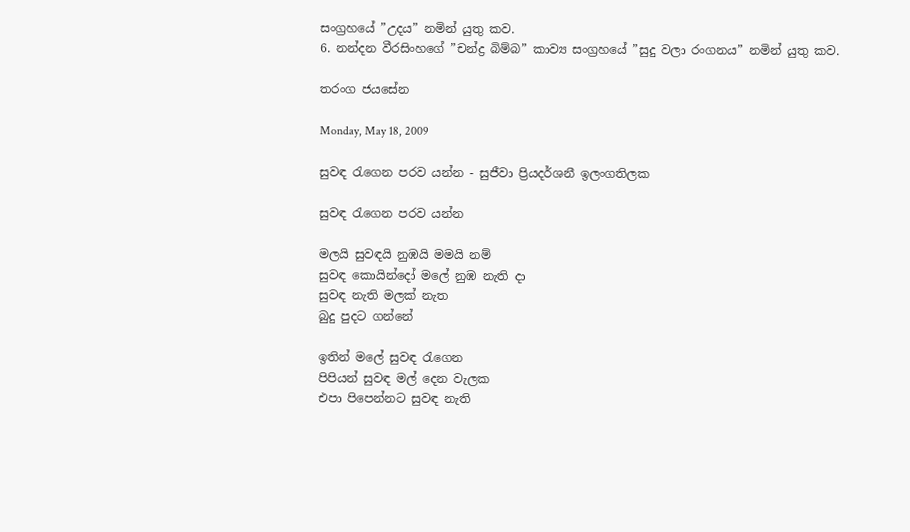සංග්‍රහයේ ”උදය” නමින් යුතු කව.
6. නන්දන වීරසිංහගේ ”චන්ද්‍ර බිම්බ” කාව්‍ය සංග්‍රහයේ ”සුදු වලා රංගනය” නමින් යුතු කව.

තරංග ජයසේන

Monday, May 18, 2009

සුවඳ රැගෙන පරව යන්න - සුජීවා ප්‍රියදර්ශනී ඉලංගතිලක

සුවඳ රැගෙන පරව යන්න

මලයි සුවඳයි නුඹයි මමයි නම්
සුවඳ කොයින්දෝ මලේ නුඹ නැති දා
සුවඳ නැති මලක් නැත
බුදු පුදට ගන්නේ

ඉතින් මලේ සුවඳ රැගෙන
පිපියන් සුවඳ මල් දෙන වැලක
එපා පිපෙන්නට සුවඳ නැති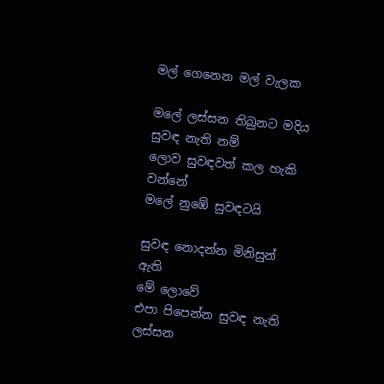මල් ගෙනෙන මල් වැලක

මලේ ලස්සන තිබුනට මදිය
සුවඳ නැති නම්
ලොව සුවඳවත් කල හැකි වන්නේ
මලේ නුඹේ සුවඳටයි

සුවඳ නොදන්න මිනිසුන් ඇති
මේ ලොවේ
එපා පිපෙන්න සුවඳ නැති
ලස්සන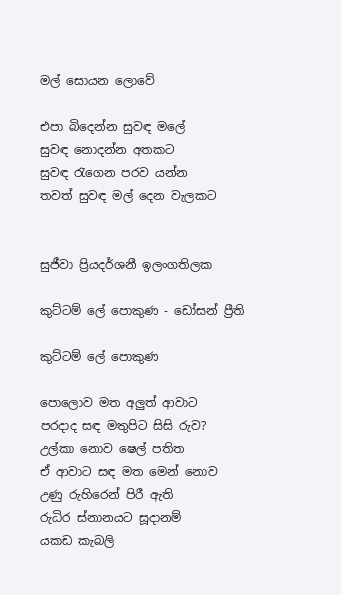මල් සොයන ලොවේ

එපා බිදෙන්න සුවඳ මලේ
සුවඳ නොදන්න අතකට
සුවඳ රැගෙන පරව යන්න
තවත් සුවඳ මල් දෙන වැලකට


සුජීවා ප්‍රියදර්ශනී ඉලංගතිලක

කුට්ටම් ලේ පොකුණ - ඩෝසන් ප්‍රීති

කුට්ටම් ලේ පොකුණ

පොලොව මත අලුත් ආවාට
පරදාද සඳ මතුපිට සිසි රුව?
උල්කා නොව ෂෙල් පතිත
ඒ ආවාට සඳ මත මෙන් නොව
උණු රුහිරෙන් පිරී ඇති
රුධිර ස්නානයට සූදානම්
යකඩ කැබලි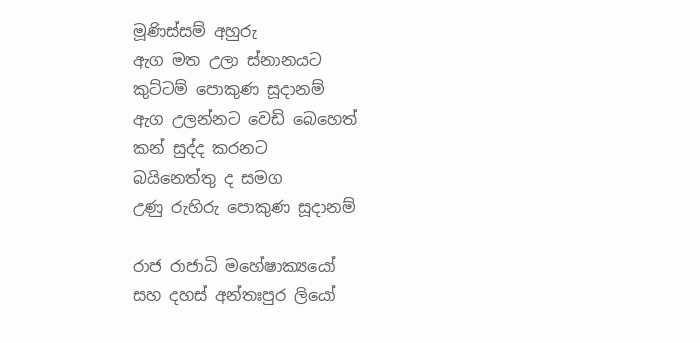මූණිස්සම් අහුරු
ඇග මත උලා ස්නානයට
කුට්ටම් පොකුණ සූදානම්
ඇග උලන්නට වෙඩි බෙහෙත්
කන් සුද්ද කරනට
බයිනෙත්තු ද සමග
උණු රුහිරු පොකුණ සූදානම්

රාජ රාජාධි මහේෂාක්‍යයෝ
සහ දහස් අන්තඃපුර ලියෝ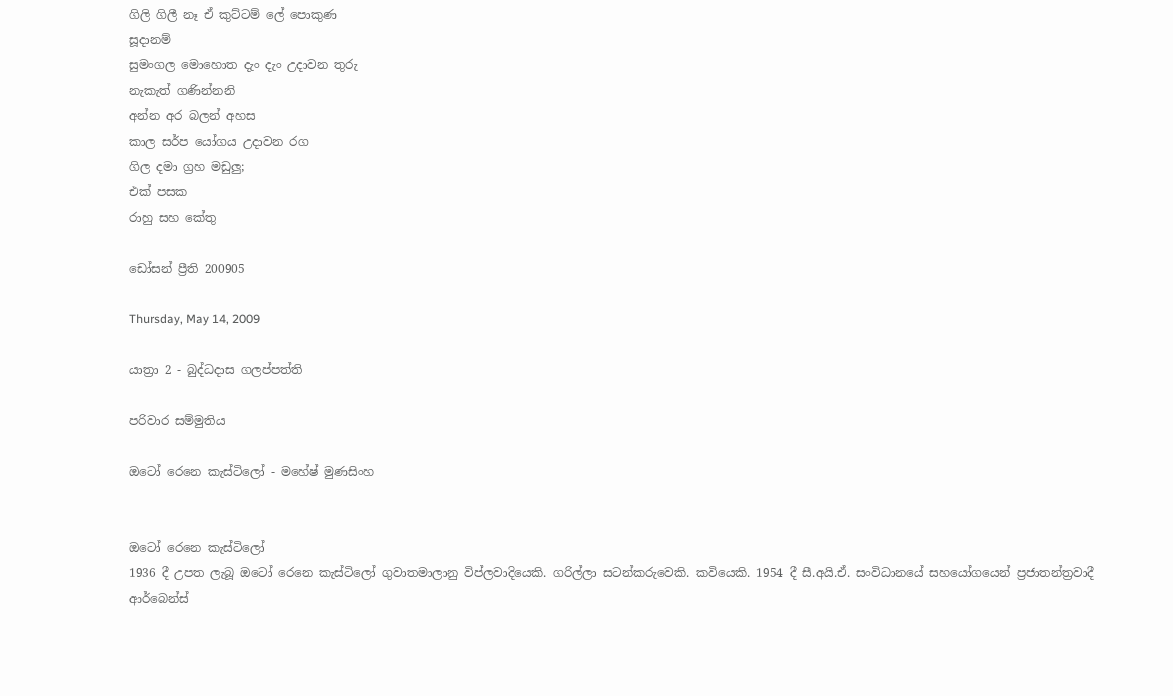ගිලි ගිලී නෑ ඒ කුට්ටම් ලේ පොකුණ
සූදානම්
සුමංගල මොහොත දැං දැං උදාවන තුරු
නැකැත් ගණින්නනි
අන්න අර බලන් අහස
කාල සර්ප යෝගය උදාවන රග
ගිල දමා ග්‍රහ මඩුලු;
එක් පසක
රාහු සහ කේතු

ඩෝසන් ප්‍රීති 200905

Thursday, May 14, 2009

යාත්‍රා 2 - බුද්ධදාස ගලප්පත්ති

පරිවාර සම්මුතිය

ඔටෝ රෙනෙ කැස්ටිලෝ - මහේෂ් මුණසිංහ


ඔටෝ රෙනෙ කැස්ටිලෝ
1936 දී උපත ලැබූ ඔටෝ රෙනෙ කැස්ටිලෝ ගුවාතමාලානු විප්ලවාදියෙකි. ගරිල්ලා සටන්කරුවෙකි. කවියෙකි. 1954 දී සී.අයි.ඒ. සංවිධානයේ සහයෝගයෙන් ප්‍රජාතන්ත්‍රවාදී ආර්බෙන්ස්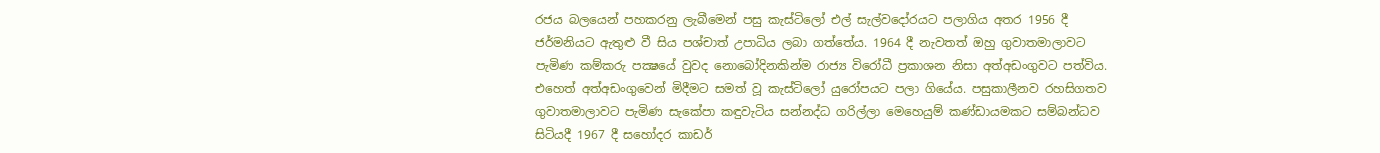රජය බලයෙන් පහකරනු ලැබීමෙන් පසු කැස්ටිලෝ එල් සැල්වදෝරයට පලාගිය අතර 1956 දී ජර්මනියට ඇතුළු වී සිය පශ්චාත් උපාධිය ලබා ගත්තේය. 1964 දී නැවතත් ඔහු ගුවාතමාලාවට පැමිණ කම්කරු පක්‍ෂයේ වුවද නොබෝදිනකින්ම රාජ්‍ය විරෝධී ප්‍රකාශන නිසා අත්අඩංගුවට පත්විය. එහෙත් අත්අඩංගුවෙන් මිදීමට සමත් වූ කැස්ටිලෝ යුරෝපයට පලා ගියේය. පසුකාලීනව රහසිගතව ගුවාතමාලාවට පැමිණ සැකේපා කඳුවැටිය සන්නද්ධ ගරිල්ලා මෙහෙයුම් කණ්ඩායමකට සම්බන්ධව සිටියදී 1967 දී සහෝදර කාඩර්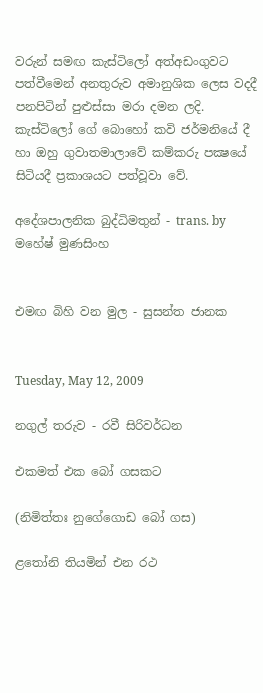වරුන් සමඟ කැස්ටිලෝ අත්අඩංගුවට පත්වීමෙන් අනතුරුව අමානුශික ලෙස වදදී පනපිටින් පුළුස්සා මරා දමන ලදි.
කැස්ටිලෝ ගේ බොහෝ කවි ජර්මනියේ දී හා ඔහු ගුවාතමාලාවේ කම්කරු පක්‍ෂයේ සිටියදී ප්‍රකාශයට පත්වූවා වේ.

අදේශපාලනික බුද්ධිමතුන් - trans. by මහේෂ් මුණසිංහ


එමඟ බිහි වන මුල - සුසන්ත ජානක


Tuesday, May 12, 2009

නගුල් තරුව - රවී සිරිවර්ධන

එකමත් එක බෝ ගසකට

(නිමිත්තඃ නුගේගොඩ බෝ ගස)

ළතෝනි තියමින් එන රථ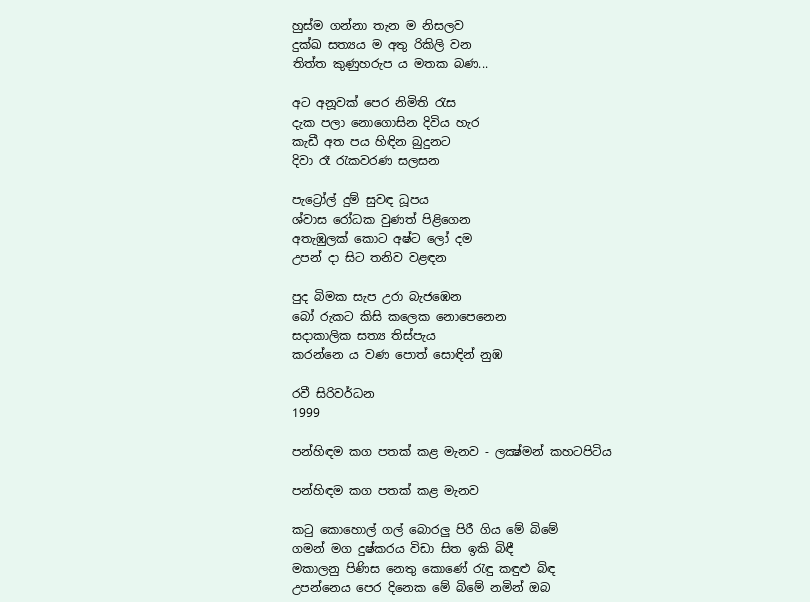හුස්ම ගන්නා තැන ම නිසලව
දුක්ඛ සත්‍යය ම අතු රිකිලි වන
තිත්ත කුණුහරුප ය මතක බණ...

අට අනූවක් පෙර නිමිති රැස
දැක පලා නොගොසින දිවිය හැර
කැඩී අත පය හිඳින බුදුනට
දිවා රෑ රැකවරණ සලසන

පැට්‍රෝල් දුම් සුවඳ ධූපය
ශ්වාස රෝධක වුණත් පිළිගෙන
අතැඹුලක් කොට අෂ්ට ලෝ දම
උපන් දා සිට තනිව වළඳන

පුද බිමක සැප උරා බැජඹෙන
බෝ රුකට කිසි කලෙක නොපෙනෙන
සදාකාලික සත්‍ය තිස්පැය
කරන්නෙ ය වණ පොත් සොඳින් නුඹ

රවී සිරිවර්ධන
1999

පන්හිඳම කග පතක් කළ මැනව - ලක්‍ෂ්මන් කහටපිටිය

පන්හිඳම කග පතක් කළ මැනව

කටු කොහොල් ගල් බොරලු පිරී ගිය මේ බිමේ
ගමන් මග දුෂ්කරය විඩා සිත ඉකි බිඳී
මකාලනු පිණිස නෙතු කොණේ රැඳු කඳුළු බිඳ
උපන්නෙය පෙර දිනෙක මේ බිමේ නමින් ඔබ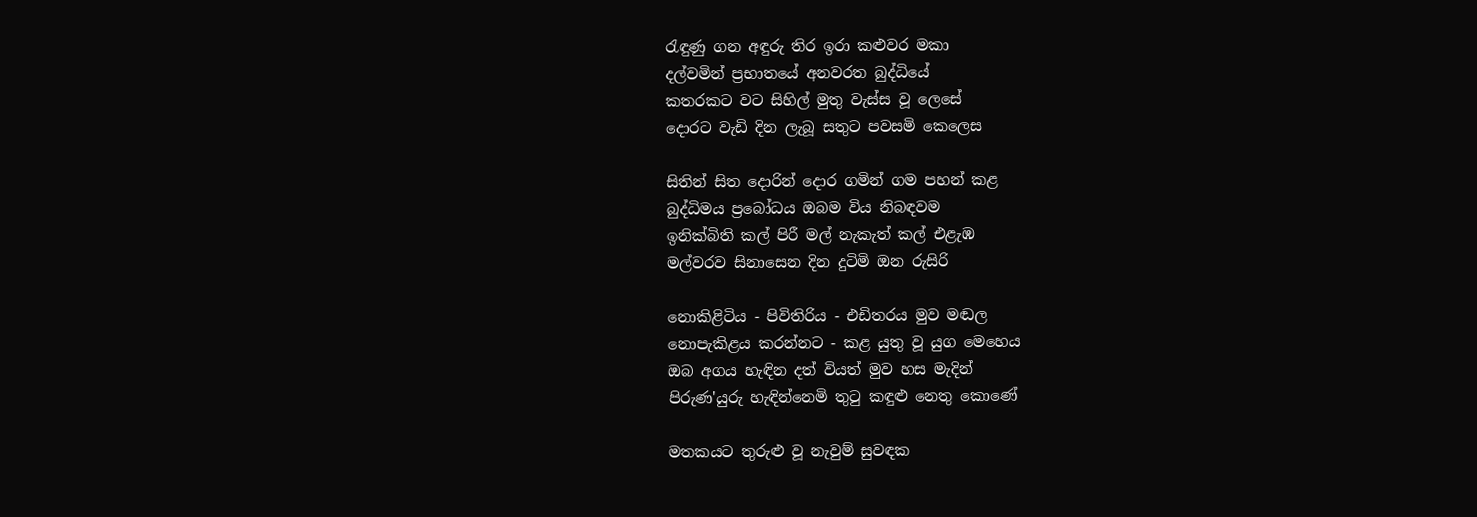රැඳුණු ගන අඳුරු තිර ඉරා කළුවර මකා
දල්වමින් ප්‍රභාතයේ අනවරත බුද්ධියේ
කතරකට වට සිහිල් මුතු වැස්ස වූ ලෙසේ
දොරට වැඩි දින ලැබූ සතුට පවසමි කෙලෙස

සිතින් සිත දොරින් දොර ගමින් ගම පහන් කළ
බුද්ධිමය ප්‍රබෝධය ඔබම විය නිබඳවම
ඉනික්බිති කල් පිරී මල් නැකැත් කල් එළැඹ
මල්වරව සිනාසෙන දින දුටිමි ඔන රුසිරි

නොකිළිටිය - පිවිතිරිය - එඩිතරය මුව මඬල
නොපැකිළය කරන්නට - කළ යුතු වූ යුග මෙහෙය
ඔබ අගය හැඳින දත් වියත් මුව හස මැදින්
පිරුණ'යුරු හැඳින්නෙමි තුටු කඳුළු නෙතු කොණේ

මතකයට තුරුළු වූ නැවුම් සුවඳක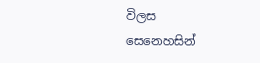විලස
සෙනෙහසින්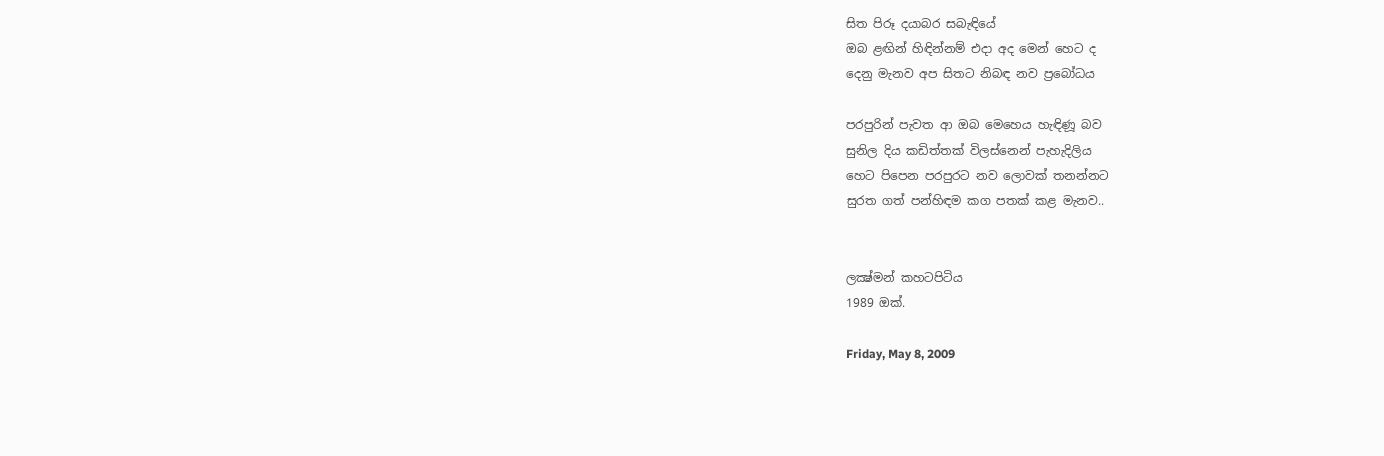සිත පිරූ දයාබර සබැඳියේ
ඔබ ළඟින් හිඳින්නම් එදා අද මෙන් හෙට ද
දෙනු මැනව අප සිතට නිබඳ නව ප්‍රබෝධය

පරපුරින් පැවත ආ ඔබ මෙහෙය හැඳිණූ බව
සුනිල දිය කඩිත්තක් විලස්නෙන් පැහැදිලිය
හෙට පිපෙන පරපුරට නව ලොවක් තනන්නට
සුරත ගත් පන්හිඳම කග පතක් කළ මැනව..


ලක්‍ෂ්මන් කහටපිටිය
1989 ඔක්.

Friday, May 8, 2009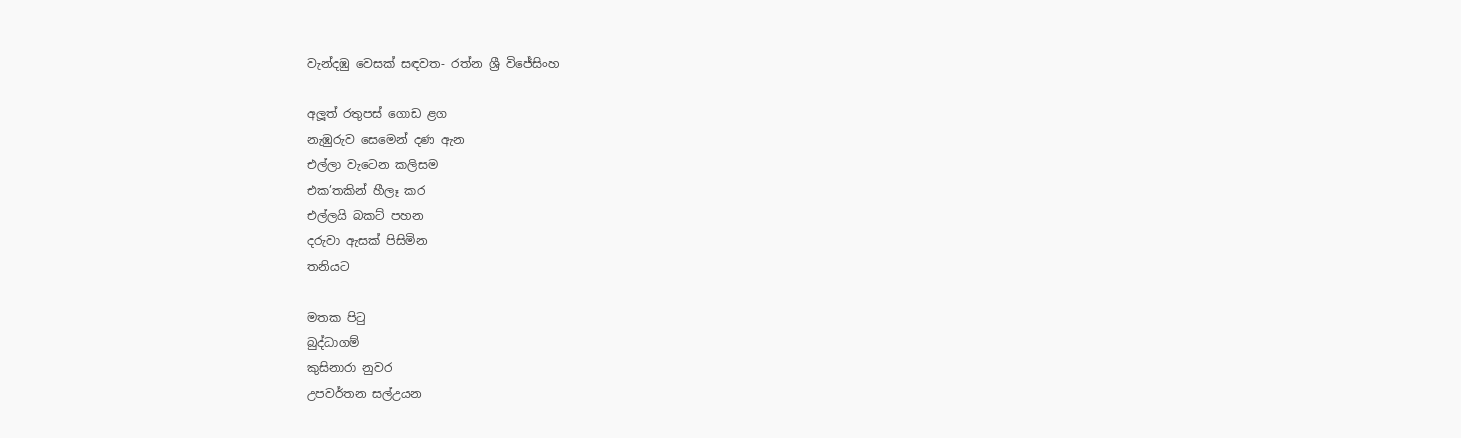වැන්දඹු වෙසක් සඳවත- රත්න ශ්‍රී විජේසිංහ

අලූත් රතුපස් ගොඩ ළග
නැඹුරුව සෙමෙන් දණ ඇන
එල්ලා වැටෙන කලිසම
එක’තකින් හීලෑ කර
එල්ලයි බකට් පහන
දරුවා ඇසක් පිසිමින
තනියට

මතක පිටු
බුද්ධාගම්
කුසිනාරා නුවර
උපවර්තන සල්උයන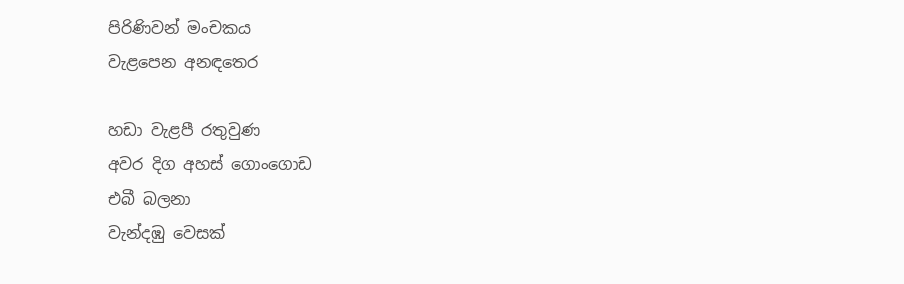පිරිණිවන් මංචකය
වැළපෙන අනඳතෙර

හඩා වැළපී රතුවුණ
අවර දිග අහස් ගොංගොඩ
එබී බලනා
වැන්දඹු වෙසක්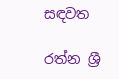සඳවත

රත්න ශ්‍රී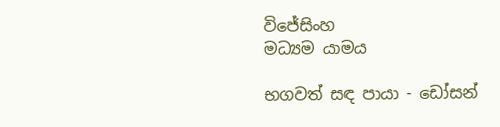විජේසිංහ
මධ්‍යම යාමය

භගවත් සඳ පායා - ඩෝසන්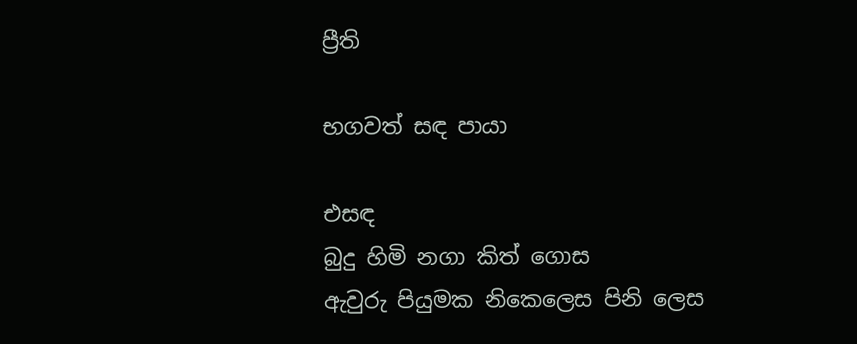ප්‍රීති

භගවත් සඳ පායා

එසඳ
බුදු හිමි නගා කිත් ගොස
ඇවුරු පියුමක නිකෙලෙස පිනි ලෙස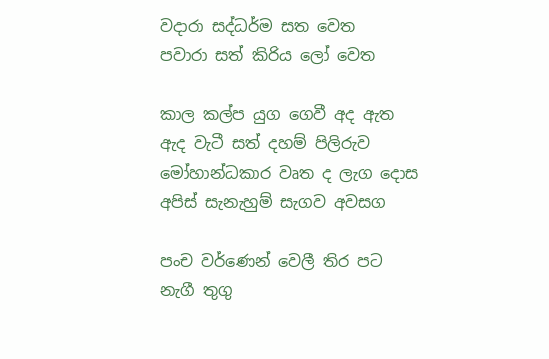වදාරා සද්ධර්ම සත වෙත
පවාරා සත් කිරිය ලෝ වෙත

කාල කල්ප යුග ගෙවී අද ඇත
ඇද වැටී සත් දහම් පිලිරුව
මෝහාන්ධකාර වෘත ද ලැග දොස
අපිස් සැනැහුම් සැගව අවසග

පංච වර්ණෙන් වෙලී තිර පට
නැගී තුගු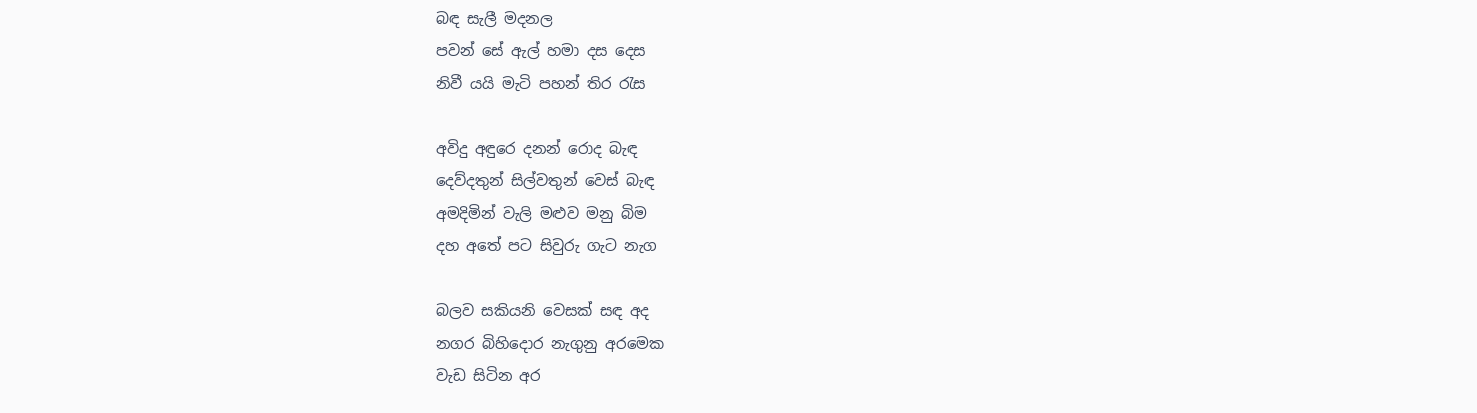බඳ සැලී මදනල
පවන් සේ ඇල් හමා දස දෙස
නිවී යයි මැටි පහන් තිර රැස

අවිදු අඳුරෙ දනන් රොද බැඳ
දෙව්දතුන් සිල්වතුන් වෙස් බැඳ
අමදිමින් වැලි මළුව මනු බිම
දහ අතේ පට සිවුරු ගැට නැග

බලව සකියනි වෙසක් සඳ අද
නගර බිහිදොර නැගුනු අරමෙක
වැඩ සිටින අර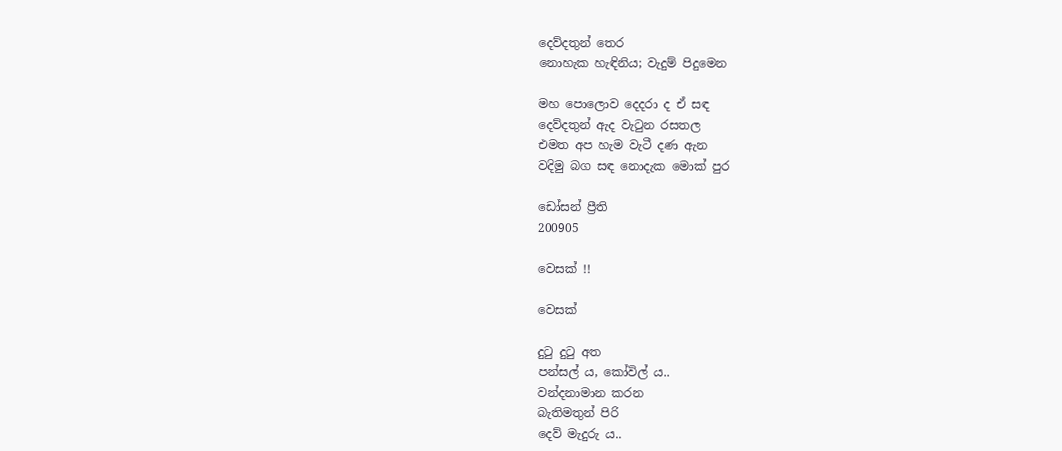දෙව්දතුන් තෙර
නොහැක හැඳිනිය; වැදුම් පිදුමෙන

මහ පොලොව දෙදරා ද ඒ සඳ
දෙව්දතුන් ඇද වැටුන රසතල
එමත අප හැම වැටී දණ ඇන
වදිමු බග සඳ නොදැක මොක් පුර

ඩෝසන් ප්‍රීති
200905

වෙසක් !!

වෙසක්

දුටු දුටු අත
පන්සල් ය, කෝවිල් ය..
වන්දනාමාන කරන
බැතිමතුන් පිරි
දෙව් මැදුරු ය..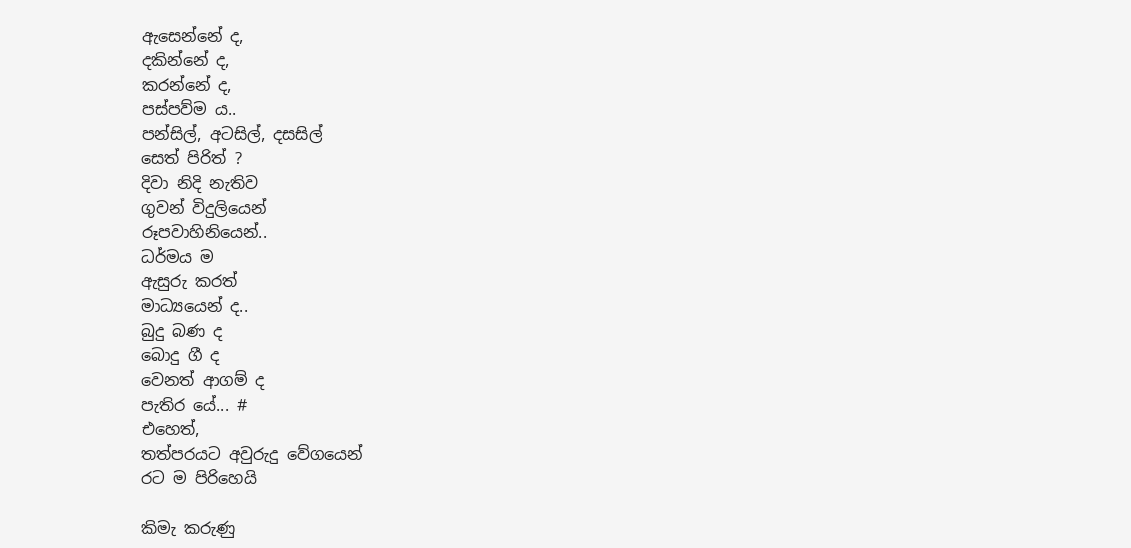ඇසෙන්නේ ද,
දකින්නේ ද,
කරන්නේ ද,
පස්පව්ම ය..
පන්සිල්, අටසිල්, දසසිල්
සෙත් පිරිත් ?
දිවා නිදි නැතිව
ගුවන් විදුලියෙන්
රූපවාහිනියෙන්..
ධර්මය ම
ඇසුරු කරත්
මාධ්‍යයෙන් ද..
බුදු බණ ද
බොදු ගී ද
වෙනත් ආගම් ද
පැතිර යේ... #
එහෙත්,
තත්පරයට අවුරුදු වේගයෙන්
රට ම පිරිහෙයි

කිමැ කරුණු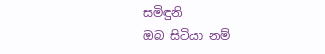සමිඳුනි
ඔබ සිටියා නම්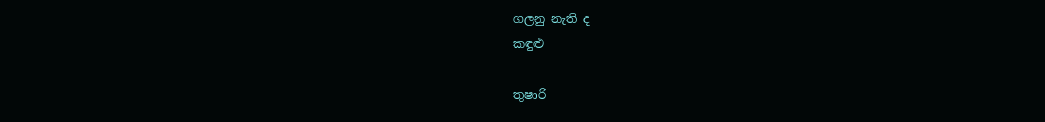ගලනු නැති ද
කඳුළු

තුෂාරි